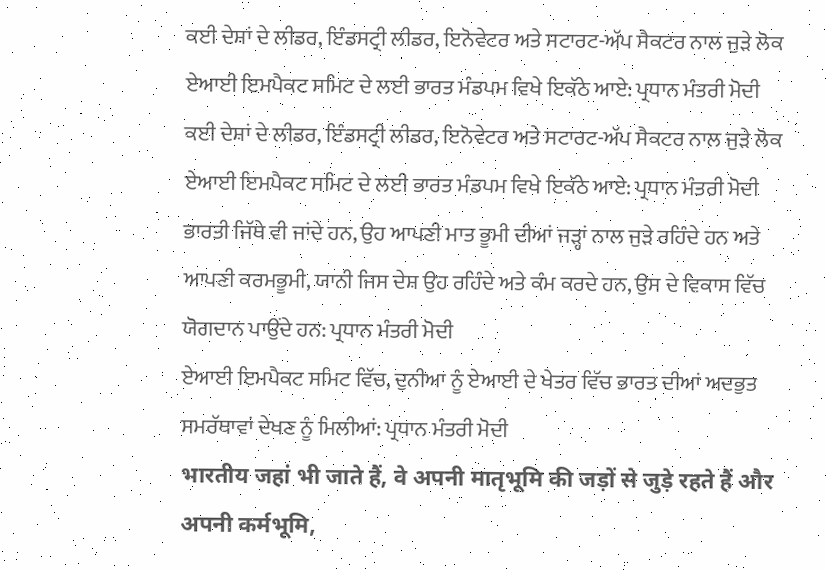ਕਈ ਦੇਸ਼ਾਂ ਦੇ ਲੀਡਰ, ਇੰਡਸਟ੍ਰੀ ਲੀਡਰ, ਇਨੋਵੇਟਰ ਅਤੇ ਸਟਾਰਟ-ਅੱਪ ਸੈਕਟਰ ਨਾਲ ਜੁੜੇ ਲੋਕ ਏਆਈ ਇਮਪੈਕਟ ਸਮਿਟ ਦੇ ਲਈ ਭਾਰਤ ਮੰਡਪਮ ਵਿਖੇ ਇਕੱਠੇ ਆਏ: ਪ੍ਰਧਾਨ ਮੰਤਰੀ ਮੋਦੀ
ਕਈ ਦੇਸ਼ਾਂ ਦੇ ਲੀਡਰ, ਇੰਡਸਟ੍ਰੀ ਲੀਡਰ, ਇਨੋਵੇਟਰ ਅਤੇ ਸਟਾਰਟ-ਅੱਪ ਸੈਕਟਰ ਨਾਲ ਜੁੜੇ ਲੋਕ ਏਆਈ ਇਮਪੈਕਟ ਸਮਿਟ ਦੇ ਲਈ ਭਾਰਤ ਮੰਡਪਮ ਵਿਖੇ ਇਕੱਠੇ ਆਏ: ਪ੍ਰਧਾਨ ਮੰਤਰੀ ਮੋਦੀ
ਭਾਰਤੀ ਜਿੱਥੇ ਵੀ ਜਾਂਦੇ ਹਨ, ਉਹ ਆਪਣੀ ਮਾਤ ਭੂਮੀ ਦੀਆਂ ਜੜ੍ਹਾਂ ਨਾਲ ਜੁੜੇ ਰਹਿੰਦੇ ਹਨ ਅਤੇ ਆਪਣੀ ਕਰਮਭੂਮੀ, ਯਾਨੀ ਜਿਸ ਦੇਸ਼ ਉਹ ਰਹਿੰਦੇ ਅਤੇ ਕੰਮ ਕਰਦੇ ਹਨ, ਉਸ ਦੇ ਵਿਕਾਸ ਵਿੱਚ ਯੋਗਦਾਨ ਪਾਉਂਦੇ ਹਨ: ਪ੍ਰਧਾਨ ਮੰਤਰੀ ਮੋਦੀ
ਏਆਈ ਇਮਪੈਕਟ ਸਮਿਟ ਵਿੱਚ, ਦੁਨੀਆ ਨੂੰ ਏਆਈ ਦੇ ਖੇਤਰ ਵਿੱਚ ਭਾਰਤ ਦੀਆਂ ਅਦਭੁਤ ਸਮਰੱਥਾਵਾਂ ਦੇਖਣ ਨੂੰ ਮਿਲੀਆਂ: ਪ੍ਰਧਾਨ ਮੰਤਰੀ ਮੋਦੀ
भारतीय जहां भी जाते हैं, वे अपनी मातृभूमि की जड़ों से जुड़े रहते हैं और अपनी कर्मभूमि,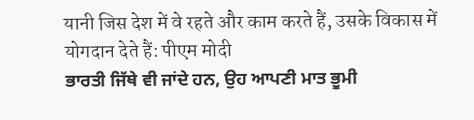यानी जिस देश में वे रहते और काम करते हैं, उसके विकास में योगदान देते हैं: पीएम मोदी
ਭਾਰਤੀ ਜਿੱਥੇ ਵੀ ਜਾਂਦੇ ਹਨ, ਉਹ ਆਪਣੀ ਮਾਤ ਭੂਮੀ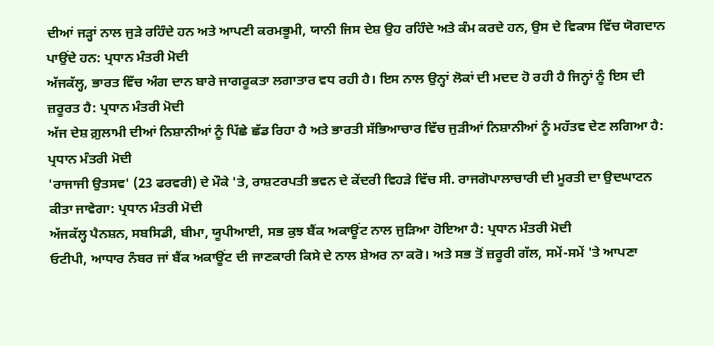ਦੀਆਂ ਜੜ੍ਹਾਂ ਨਾਲ ਜੁੜੇ ਰਹਿੰਦੇ ਹਨ ਅਤੇ ਆਪਣੀ ਕਰਮਭੂਮੀ, ਯਾਨੀ ਜਿਸ ਦੇਸ਼ ਉਹ ਰਹਿੰਦੇ ਅਤੇ ਕੰਮ ਕਰਦੇ ਹਨ, ਉਸ ਦੇ ਵਿਕਾਸ ਵਿੱਚ ਯੋਗਦਾਨ ਪਾਉਂਦੇ ਹਨ: ਪ੍ਰਧਾਨ ਮੰਤਰੀ ਮੋਦੀ
ਅੱਜਕੱਲ੍ਹ, ਭਾਰਤ ਵਿੱਚ ਅੰਗ ਦਾਨ ਬਾਰੇ ਜਾਗਰੂਕਤਾ ਲਗਾਤਾਰ ਵਧ ਰਹੀ ਹੈ। ਇਸ ਨਾਲ ਉਨ੍ਹਾਂ ਲੋਕਾਂ ਦੀ ਮਦਦ ਹੋ ਰਹੀ ਹੈ ਜਿਨ੍ਹਾਂ ਨੂੰ ਇਸ ਦੀ ਜ਼ਰੂਰਤ ਹੈ: ਪ੍ਰਧਾਨ ਮੰਤਰੀ ਮੋਦੀ
ਅੱਜ ਦੇਸ਼ ਗ਼ੁਲਾਮੀ ਦੀਆਂ ਨਿਸ਼ਾਨੀਆਂ ਨੂੰ ਪਿੱਛੇ ਛੱਡ ਰਿਹਾ ਹੈ ਅਤੇ ਭਾਰਤੀ ਸੱਭਿਆਚਾਰ ਵਿੱਚ ਜੁੜੀਆਂ ਨਿਸ਼ਾਨੀਆਂ ਨੂੰ ਮਹੱਤਵ ਦੇਣ ਲਗਿਆ ਹੈ: ਪ੍ਰਧਾਨ ਮੰਤਰੀ ਮੋਦੀ
'ਰਾਜਾਜੀ ਉਤਸਵ' (23 ਫਰਵਰੀ) ਦੇ ਮੌਕੇ 'ਤੇ, ਰਾਸ਼ਟਰਪਤੀ ਭਵਨ ਦੇ ਕੇਂਦਰੀ ਵਿਹੜੇ ਵਿੱਚ ਸੀ. ਰਾਜਗੋਪਾਲਾਚਾਰੀ ਦੀ ਮੂਰਤੀ ਦਾ ਉਦਘਾਟਨ ਕੀਤਾ ਜਾਵੇਗਾ: ਪ੍ਰਧਾਨ ਮੰਤਰੀ ਮੋਦੀ
ਅੱਜਕੱਲ੍ਹ ਪੈਨਸ਼ਨ, ਸਬਸਿਡੀ, ਬੀਮਾ, ਯੂਪੀਆਈ, ਸਭ ਕੁਝ ਬੈਂਕ ਅਕਾਊਂਟ ਨਾਲ ਜੁੜਿਆ ਹੋਇਆ ਹੈ: ਪ੍ਰਧਾਨ ਮੰਤਰੀ ਮੋਦੀ
ਓਟੀਪੀ, ਆਧਾਰ ਨੰਬਰ ਜਾਂ ਬੈਂਕ ਅਕਾਊਂਟ ਦੀ ਜਾਣਕਾਰੀ ਕਿਸੇ ਦੇ ਨਾਲ ਸ਼ੇਅਰ ਨਾ ਕਰੋ। ਅਤੇ ਸਭ ਤੋਂ ਜ਼ਰੂਰੀ ਗੱਲ, ਸਮੇਂ-ਸਮੇਂ 'ਤੇ ਆਪਣਾ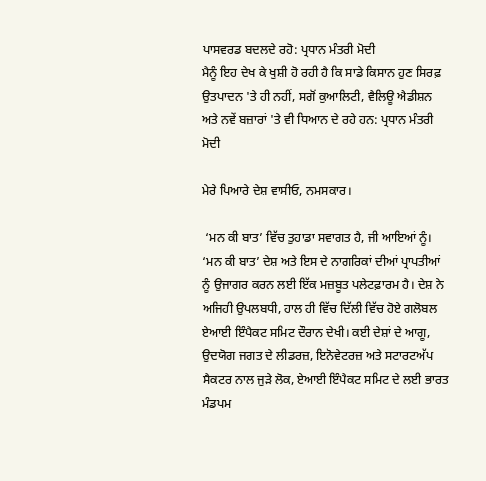ਪਾਸਵਰਡ ਬਦਲਦੇ ਰਹੋ: ਪ੍ਰਧਾਨ ਮੰਤਰੀ ਮੋਦੀ
ਮੈਨੂੰ ਇਹ ਦੇਖ ਕੇ ਖੁਸ਼ੀ ਹੋ ਰਹੀ ਹੈ ਕਿ ਸਾਡੇ ਕਿਸਾਨ ਹੁਣ ਸਿਰਫ਼ ਉਤਪਾਦਨ 'ਤੇ ਹੀ ਨਹੀਂ, ਸਗੋਂ ਕੁਆਲਿਟੀ, ਵੈਲਿਊ ਐਡੀਸ਼ਨ ਅਤੇ ਨਵੇਂ ਬਜ਼ਾਰਾਂ 'ਤੇ ਵੀ ਧਿਆਨ ਦੇ ਰਹੇ ਹਨ: ਪ੍ਰਧਾਨ ਮੰਤਰੀ ਮੋਦੀ

ਮੇਰੇ ਪਿਆਰੇ ਦੇਸ਼ ਵਾਸੀਓ, ਨਮਸਕਾਰ।

 ‘ਮਨ ਕੀ ਬਾਤ’ ਵਿੱਚ ਤੁਹਾਡਾ ਸਵਾਗਤ ਹੈ, ਜੀ ਆਇਆਂ ਨੂੰ। ‘ਮਨ ਕੀ ਬਾਤ’ ਦੇਸ਼ ਅਤੇ ਇਸ ਦੇ ਨਾਗਰਿਕਾਂ ਦੀਆਂ ਪ੍ਰਾਪਤੀਆਂ ਨੂੰ ਉਜਾਗਰ ਕਰਨ ਲਈ ਇੱਕ ਮਜ਼ਬੂਤ ਪਲੇਟਫ਼ਾਰਮ ਹੈ। ਦੇਸ਼ ਨੇ ਅਜਿਹੀ ਉਪਲਬਧੀ, ਹਾਲ ਹੀ ਵਿੱਚ ਦਿੱਲੀ ਵਿੱਚ ਹੋਏ ਗਲੋਬਲ ਏਆਈ ਇੰਪੈਕਟ ਸਮਿਟ ਦੌਰਾਨ ਦੇਖੀ। ਕਈ ਦੇਸ਼ਾਂ ਦੇ ਆਗੂ, ਉਦਯੋਗ ਜਗਤ ਦੇ ਲੀਡਰਜ਼, ਇਨੋਵੇਟਰਜ਼ ਅਤੇ ਸਟਾਰਟਅੱਪ ਸੈਕਟਰ ਨਾਲ ਜੁੜੇ ਲੋਕ, ਏਆਈ ਇੰਪੈਕਟ ਸਮਿਟ ਦੇ ਲਈ ਭਾਰਤ ਮੰਡਪਮ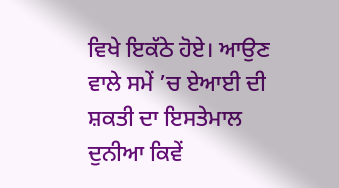ਵਿਖੇ ਇਕੱਠੇ ਹੋਏ। ਆਉਣ ਵਾਲੇ ਸਮੇਂ ’ਚ ਏਆਈ ਦੀ ਸ਼ਕਤੀ ਦਾ ਇਸਤੇਮਾਲ ਦੁਨੀਆ ਕਿਵੇਂ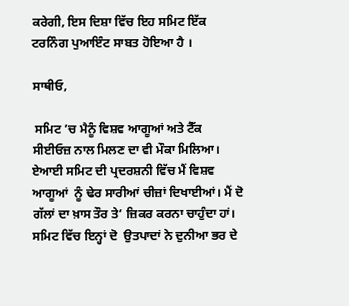ਕਰੇਗੀ, ਇਸ ਦਿਸ਼ਾ ਵਿੱਚ ਇਹ ਸਮਿਟ ਇੱਕ ਟਰਨਿੰਗ ਪੁਆਇੰਟ ਸਾਬਤ ਹੋਇਆ ਹੈ ।

ਸਾਥੀਓ,

 ਸਮਿਟ ’ਚ ਮੈਨੂੰ ਵਿਸ਼ਵ ਆਗੂਆਂ ਅਤੇ ਟੈੱਕ ਸੀਈਓਜ਼ ਨਾਲ ਮਿਲਣ ਦਾ ਵੀ ਮੌਕਾ ਮਿਲਿਆ। ਏਆਈ ਸਮਿਟ ਦੀ ਪ੍ਰਦਰਸ਼ਨੀ ਵਿੱਚ ਮੈਂ ਵਿਸ਼ਵ ਆਗੂਆਂ  ਨੂੰ ਢੇਰ ਸਾਰੀਆਂ ਚੀਜ਼ਾਂ ਦਿਖਾਈਆਂ। ਮੈਂ ਦੋ ਗੱਲਾਂ ਦਾ ਖ਼ਾਸ ਤੌਰ ਤੇ’ ਜ਼ਿਕਰ ਕਰਨਾ ਚਾਹੁੰਦਾ ਹਾਂ। ਸਮਿਟ ਵਿੱਚ ਇਨ੍ਹਾਂ ਦੋ  ਉਤਪਾਦਾਂ ਨੇ ਦੁਨੀਆ ਭਰ ਦੇ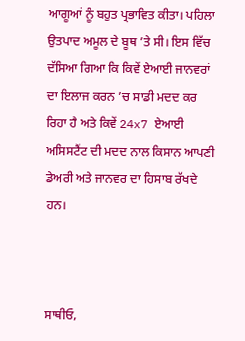ਆਗੂਆਂ ਨੂੰ ਬਹੁਤ ਪ੍ਰਭਾਵਿਤ ਕੀਤਾ। ਪਹਿਲਾ ਉਤਪਾਦ ਅਮੂਲ ਦੇ ਬੂਥ ’ਤੇ ਸੀ। ਇਸ ਵਿੱਚ ਦੱਸਿਆ ਗਿਆ ਕਿ ਕਿਵੇਂ ਏਆਈ ਜਾਨਵਰਾਂ ਦਾ ਇਲਾਜ ਕਰਨ ’ਚ ਸਾਡੀ ਮਦਦ ਕਰ ਰਿਹਾ ਹੈ ਅਤੇ ਕਿਵੇਂ 24x7 ਏਆਈ ਅਸਿਸਟੈਂਟ ਦੀ ਮਦਦ ਨਾਲ ਕਿਸਾਨ ਆਪਣੀ ਡੇਅਰੀ ਅਤੇ ਜਾਨਵਰ ਦਾ ਹਿਸਾਬ ਰੱਖਦੇ ਹਨ।



ਸਾਥੀਓ,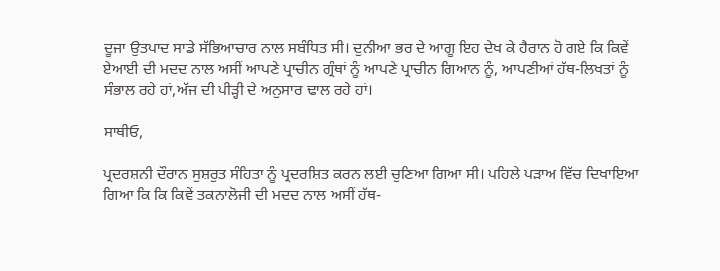ਦੂਜਾ ਉਤਪਾਦ ਸਾਡੇ ਸੱਭਿਆਚਾਰ ਨਾਲ ਸਬੰਧਿਤ ਸੀ। ਦੁਨੀਆ ਭਰ ਦੇ ਆਗੂ ਇਹ ਦੇਖ ਕੇ ਹੈਰਾਨ ਹੋ ਗਏ ਕਿ ਕਿਵੇਂ ਏਆਈ ਦੀ ਮਦਦ ਨਾਲ ਅਸੀਂ ਆਪਣੇ ਪ੍ਰਾਚੀਨ ਗ੍ਰੰਥਾਂ ਨੂੰ ਆਪਣੇ ਪ੍ਰਾਚੀਨ ਗਿਆਨ ਨੂੰ, ਆਪਣੀਆਂ ਹੱਥ-ਲਿਖਤਾਂ ਨੂੰ ਸੰਭਾਲ ਰਹੇ ਹਾਂ,ਅੱਜ ਦੀ ਪੀੜ੍ਹੀ ਦੇ ਅਨੁਸਾਰ ਢਾਲ ਰਹੇ ਹਾਂ।

ਸਾਥੀਓ,

ਪ੍ਰਦਰਸ਼ਨੀ ਦੌਰਾਨ ਸੁਸ਼ਰੁਤ ਸੰਹਿਤਾ ਨੂੰ ਪ੍ਰਦਰਸ਼ਿਤ ਕਰਨ ਲਈ ਚੁਣਿਆ ਗਿਆ ਸੀ। ਪਹਿਲੇ ਪੜਾਅ ਵਿੱਚ ਦਿਖਾਇਆ ਗਿਆ ਕਿ ਕਿ ਕਿਵੇਂ ਤਕਨਾਲੋਜੀ ਦੀ ਮਦਦ ਨਾਲ ਅਸੀਂ ਹੱਥ-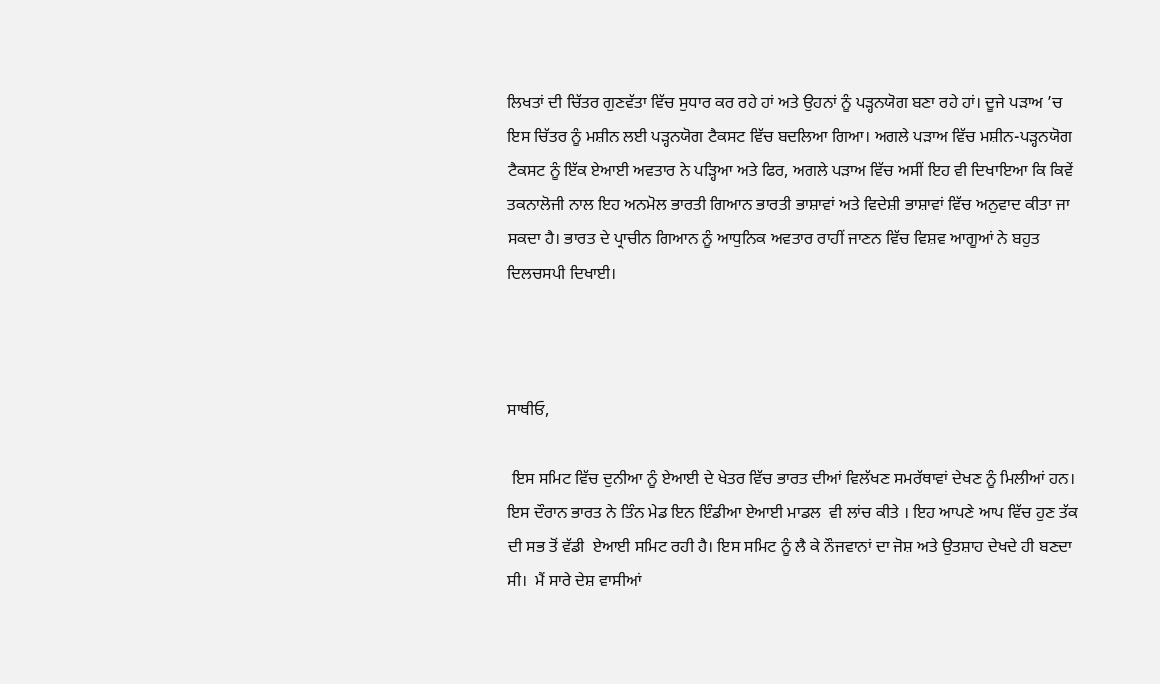ਲਿਖਤਾਂ ਦੀ ਚਿੱਤਰ ਗੁਣਵੱਤਾ ਵਿੱਚ ਸੁਧਾਰ ਕਰ ਰਹੇ ਹਾਂ ਅਤੇ ਉਹਨਾਂ ਨੂੰ ਪੜ੍ਹਨਯੋਗ ਬਣਾ ਰਹੇ ਹਾਂ। ਦੂਜੇ ਪੜਾਅ ’ਚ ਇਸ ਚਿੱਤਰ ਨੂੰ ਮਸ਼ੀਨ ਲਈ ਪੜ੍ਹਨਯੋਗ ਟੈਕਸਟ ਵਿੱਚ ਬਦਲਿਆ ਗਿਆ। ਅਗਲੇ ਪੜਾਅ ਵਿੱਚ ਮਸ਼ੀਨ-ਪੜ੍ਹਨਯੋਗ ਟੈਕਸਟ ਨੂੰ ਇੱਕ ਏਆਈ ਅਵਤਾਰ ਨੇ ਪੜ੍ਹਿਆ ਅਤੇ ਫਿਰ, ਅਗਲੇ ਪੜਾਅ ਵਿੱਚ ਅਸੀਂ ਇਹ ਵੀ ਦਿਖਾਇਆ ਕਿ ਕਿਵੇਂ ਤਕਨਾਲੋਜੀ ਨਾਲ ਇਹ ਅਨਮੋਲ ਭਾਰਤੀ ਗਿਆਨ ਭਾਰਤੀ ਭਾਸ਼ਾਵਾਂ ਅਤੇ ਵਿਦੇਸ਼ੀ ਭਾਸ਼ਾਵਾਂ ਵਿੱਚ ਅਨੁਵਾਦ ਕੀਤਾ ਜਾ ਸਕਦਾ ਹੈ। ਭਾਰਤ ਦੇ ਪ੍ਰਾਚੀਨ ਗਿਆਨ ਨੂੰ ਆਧੁਨਿਕ ਅਵਤਾਰ ਰਾਹੀਂ ਜਾਣਨ ਵਿੱਚ ਵਿਸ਼ਵ ਆਗੂਆਂ ਨੇ ਬਹੁਤ ਦਿਲਚਸਪੀ ਦਿਖਾਈ।



ਸਾਥੀਓ,

 ਇਸ ਸਮਿਟ ਵਿੱਚ ਦੁਨੀਆ ਨੂੰ ਏਆਈ ਦੇ ਖੇਤਰ ਵਿੱਚ ਭਾਰਤ ਦੀਆਂ ਵਿਲੱਖਣ ਸਮਰੱਥਾਵਾਂ ਦੇਖਣ ਨੂੰ ਮਿਲੀਆਂ ਹਨ। ਇਸ ਦੌਰਾਨ ਭਾਰਤ ਨੇ ਤਿੰਨ ਮੇਡ ਇਨ ਇੰਡੀਆ ਏਆਈ ਮਾਡਲ  ਵੀ ਲਾਂਚ ਕੀਤੇ । ਇਹ ਆਪਣੇ ਆਪ ਵਿੱਚ ਹੁਣ ਤੱਕ ਦੀ ਸਭ ਤੋਂ ਵੱਡੀ  ਏਆਈ ਸਮਿਟ ਰਹੀ ਹੈ। ਇਸ ਸਮਿਟ ਨੂੰ ਲੈ ਕੇ ਨੌਜਵਾਨਾਂ ਦਾ ਜੋਸ਼ ਅਤੇ ਉਤਸ਼ਾਹ ਦੇਖਦੇ ਹੀ ਬਣਦਾ ਸੀ।  ਮੈਂ ਸਾਰੇ ਦੇਸ਼ ਵਾਸੀਆਂ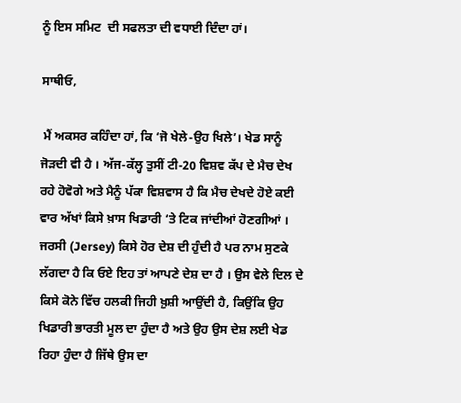ਨੂੰ ਇਸ ਸਮਿਟ  ਦੀ ਸਫਲਤਾ ਦੀ ਵਧਾਈ ਦਿੰਦਾ ਹਾਂ।

ਸਾਥੀਓ,

 ਮੈਂ ਅਕਸਰ ਕਹਿੰਦਾ ਹਾਂ, ਕਿ ‘ਜੋ ਖੇਲੇ-ਉਹ ਖਿਲੇ’। ਖੇਡ ਸਾਨੂੰ ਜੋੜਦੀ ਵੀ ਹੈ । ਅੱਜ-ਕੱਲ੍ਹ ਤੁਸੀਂ ਟੀ-20 ਵਿਸ਼ਵ ਕੱਪ ਦੇ ਮੈਚ ਦੇਖ ਰਹੇ ਹੋਵੋਗੇ ਅਤੇ ਮੈਨੂੰ ਪੱਕਾ ਵਿਸ਼ਵਾਸ ਹੈ ਕਿ ਮੈਚ ਦੇਖਦੇ ਹੋਏ ਕਈ ਵਾਰ ਅੱਖਾਂ ਕਿਸੇ ਖ਼ਾਸ ਖਿਡਾਰੀ ‘ਤੇ ਟਿਕ ਜਾਂਦੀਆਂ ਹੋਣਗੀਆਂ ।  ਜਰਸੀ (Jersey) ਕਿਸੇ ਹੋਰ ਦੇਸ਼ ਦੀ ਹੁੰਦੀ ਹੈ ਪਰ ਨਾਮ ਸੁਣਕੇ ਲੱਗਦਾ ਹੈ ਕਿ ਓਏ ਇਹ ਤਾਂ ਆਪਣੇ ਦੇਸ਼ ਦਾ ਹੈ । ਉਸ ਵੇਲੇ ਦਿਲ ਦੇ ਕਿਸੇ ਕੋਨੇ ਵਿੱਚ ਹਲਕੀ ਜਿਹੀ ਖ਼ੁਸ਼ੀ ਆਉਂਦੀ ਹੈ, ਕਿਉਂਕਿ ਉਹ ਖਿਡਾਰੀ ਭਾਰਤੀ ਮੂਲ ਦਾ ਹੁੰਦਾ ਹੈ ਅਤੇ ਉਹ ਉਸ ਦੇਸ਼ ਲਈ ਖੇਡ ਰਿਹਾ ਹੁੰਦਾ ਹੈ ਜਿੱਥੇ ਉਸ ਦਾ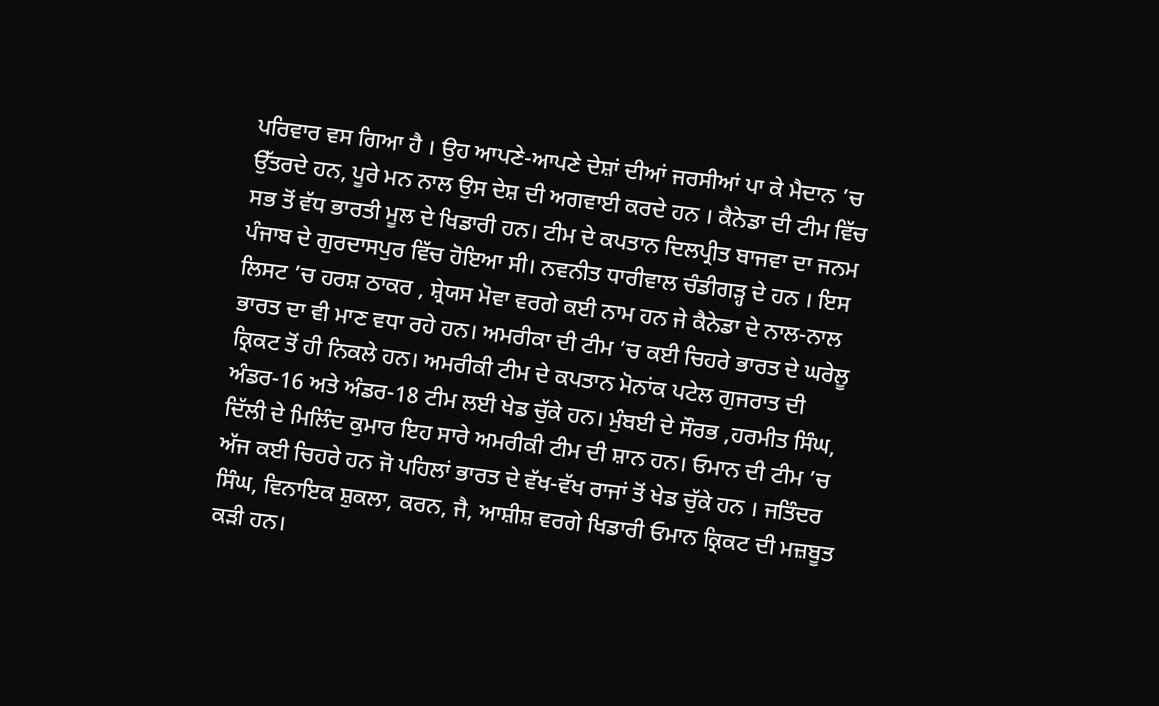ਪਰਿਵਾਰ ਵਸ ਗਿਆ ਹੈ । ਉਹ ਆਪਣੇ-ਆਪਣੇ ਦੇਸ਼ਾਂ ਦੀਆਂ ਜਰਸੀਆਂ ਪਾ ਕੇ ਮੈਦਾਨ ’ਚ ਉੱਤਰਦੇ ਹਨ, ਪੂਰੇ ਮਨ ਨਾਲ ਉਸ ਦੇਸ਼ ਦੀ ਅਗਵਾਈ ਕਰਦੇ ਹਨ । ਕੈਨੇਡਾ ਦੀ ਟੀਮ ਵਿੱਚ  ਸਭ ਤੋਂ ਵੱਧ ਭਾਰਤੀ ਮੂਲ ਦੇ ਖਿਡਾਰੀ ਹਨ। ਟੀਮ ਦੇ ਕਪਤਾਨ ਦਿਲਪ੍ਰੀਤ ਬਾਜਵਾ ਦਾ ਜਨਮ ਪੰਜਾਬ ਦੇ ਗੁਰਦਾਸਪੁਰ ਵਿੱਚ ਹੋਇਆ ਸੀ। ਨਵਨੀਤ ਧਾਰੀਵਾਲ ਚੰਡੀਗੜ੍ਹ ਦੇ ਹਨ । ਇਸ ਲਿਸਟ ’ਚ ਹਰਸ਼ ਠਾਕਰ , ਸ਼੍ਰੇਯਸ ਮੋਵਾ ਵਰਗੇ ਕਈ ਨਾਮ ਹਨ ਜੇ ਕੈਨੇਡਾ ਦੇ ਨਾਲ-ਨਾਲ ਭਾਰਤ ਦਾ ਵੀ ਮਾਣ ਵਧਾ ਰਹੇ ਹਨ। ਅਮਰੀਕਾ ਦੀ ਟੀਮ ’ਚ ਕਈ ਚਿਹਰੇ ਭਾਰਤ ਦੇ ਘਰੇਲੂ ਕ੍ਰਿਕਟ ਤੋਂ ਹੀ ਨਿਕਲੇ ਹਨ। ਅਮਰੀਕੀ ਟੀਮ ਦੇ ਕਪਤਾਨ ਮੋਨਾਂਕ ਪਟੇਲ ਗੁਜਰਾਤ ਦੀ ਅੰਡਰ-16 ਅਤੇ ਅੰਡਰ-18 ਟੀਮ ਲਈ ਖੇਡ ਚੁੱਕੇ ਹਨ। ਮੁੰਬਈ ਦੇ ਸੌਰਭ ,ਹਰਮੀਤ ਸਿੰਘ, ਦਿੱਲੀ ਦੇ ਮਿਲਿੰਦ ਕੁਮਾਰ ਇਹ ਸਾਰੇ ਅਮਰੀਕੀ ਟੀਮ ਦੀ ਸ਼ਾਨ ਹਨ। ਓਮਾਨ ਦੀ ਟੀਮ ’ਚ ਅੱਜ ਕਈ ਚਿਹਰੇ ਹਨ ਜੋ ਪਹਿਲਾਂ ਭਾਰਤ ਦੇ ਵੱਖ-ਵੱਖ ਰਾਜਾਂ ਤੋਂ ਖੇਡ ਚੁੱਕੇ ਹਨ । ਜਤਿੰਦਰ ਸਿੰਘ, ਵਿਨਾਇਕ ਸ਼ੁਕਲਾ, ਕਰਨ, ਜੈ, ਆਸ਼ੀਸ਼ ਵਰਗੇ ਖਿਡਾਰੀ ਓਮਾਨ ਕ੍ਰਿਕਟ ਦੀ ਮਜ਼ਬੂਤ ਕੜੀ ਹਨ।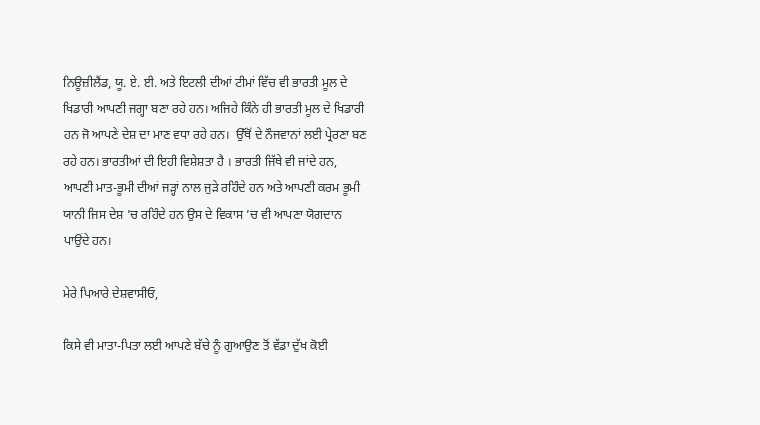ਨਿਊਜ਼ੀਲੈਂਡ, ਯੂ. ਏ. ਈ. ਅਤੇ ਇਟਲੀ ਦੀਆਂ ਟੀਮਾਂ ਵਿੱਚ ਵੀ ਭਾਰਤੀ ਮੂਲ ਦੇ ਖਿਡਾਰੀ ਆਪਣੀ ਜਗ੍ਹਾ ਬਣਾ ਰਹੇ ਹਨ। ਅਜਿਹੇ ਕਿੰਨੇ ਹੀ ਭਾਰਤੀ ਮੂਲ ਦੇ ਖਿਡਾਰੀ ਹਨ ਜੋ ਆਪਣੇ ਦੇਸ਼ ਦਾ ਮਾਣ ਵਧਾ ਰਹੇ ਹਨ।  ਉੱਥੋਂ ਦੇ ਨੌਜਵਾਨਾਂ ਲਈ ਪ੍ਰੇਰਣਾ ਬਣ ਰਹੇ ਹਨ। ਭਾਰਤੀਆਂ ਦੀ ਇਹੀ ਵਿਸ਼ੇਸ਼ਤਾ ਹੈ । ਭਾਰਤੀ ਜਿੱਥੇ ਵੀ ਜਾਂਦੇ ਹਨ, ਆਪਣੀ ਮਾਤ-ਭੂਮੀ ਦੀਆਂ ਜੜ੍ਹਾਂ ਨਾਲ ਜੁੜੇ ਰਹਿੰਦੇ ਹਨ ਅਤੇ ਆਪਣੀ ਕਰਮ ਭੂਮੀ ਯਾਨੀ ਜਿਸ ਦੇਸ਼ ’ਚ ਰਹਿੰਦੇ ਹਨ ਉਸ ਦੇ ਵਿਕਾਸ ’ਚ ਵੀ ਆਪਣਾ ਯੋਗਦਾਨ ਪਾਉਂਦੇ ਹਨ।

ਮੇਰੇ ਪਿਆਰੇ ਦੇਸ਼ਵਾਸੀਓ,

ਕਿਸੇ ਵੀ ਮਾਤਾ-ਪਿਤਾ ਲਈ ਆਪਣੇ ਬੱਚੇ ਨੂੰ ਗੁਆਉਣ ਤੋਂ ਵੱਡਾ ਦੁੱਖ ਕੋਈ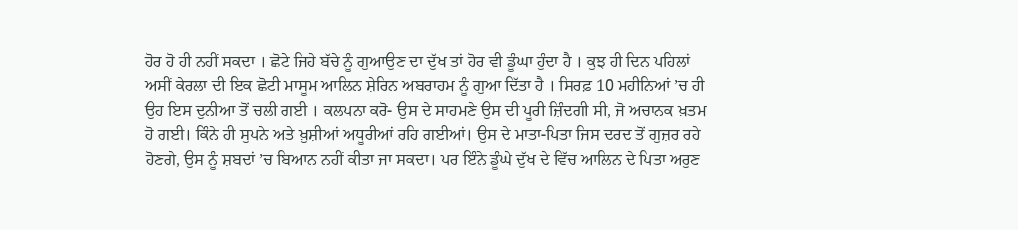ਹੋਰ ਹੋ ਹੀ ਨਹੀਂ ਸਕਦਾ । ਛੋਟੇ ਜਿਹੇ ਬੱਚੇ ਨੂੰ ਗੁਆਉਣ ਦਾ ਦੁੱਖ ਤਾਂ ਹੋਰ ਵੀ ਡੂੰਘਾ ਹੁੰਦਾ ਹੈ । ਕੁਝ ਹੀ ਦਿਨ ਪਹਿਲਾਂ ਅਸੀਂ ਕੇਰਲਾ ਦੀ ਇਕ ਛੋਟੀ ਮਾਸੂਮ ਆਲਿਨ ਸ਼ੇਰਿਨ ਅਬਰਾਹਮ ਨੂੰ ਗੁਆ ਦਿੱਤਾ ਹੈ । ਸਿਰਫ਼ 10 ਮਹੀਨਿਆਂ ’ਚ ਹੀ ਉਹ ਇਸ ਦੁਨੀਆ ਤੋਂ ਚਲੀ ਗਈ । ਕਲਪਨਾ ਕਰੋ- ਉਸ ਦੇ ਸਾਹਮਣੇ ਉਸ ਦੀ ਪੂਰੀ ਜ਼ਿੰਦਗੀ ਸੀ, ਜੋ ਅਚਾਨਕ ਖ਼ਤਮ ਹੋ ਗਈ। ਕਿੰਨੇ ਹੀ ਸੁਪਨੇ ਅਤੇ ਖ਼ੁਸ਼ੀਆਂ ਅਧੂਰੀਆਂ ਰਹਿ ਗਈਆਂ। ਉਸ ਦੇ ਮਾਤਾ-ਪਿਤਾ ਜਿਸ ਦਰਦ ਤੋਂ ਗੁਜ਼ਰ ਰਹੇ ਹੋਣਗੇ, ਉਸ ਨੂੰ ਸ਼ਬਦਾਂ ’ਚ ਬਿਆਨ ਨਹੀਂ ਕੀਤਾ ਜਾ ਸਕਦਾ। ਪਰ ਇੰਨੇ ਡੂੰਘੇ ਦੁੱਖ ਦੇ ਵਿੱਚ ਆਲਿਨ ਦੇ ਪਿਤਾ ਅਰੁਣ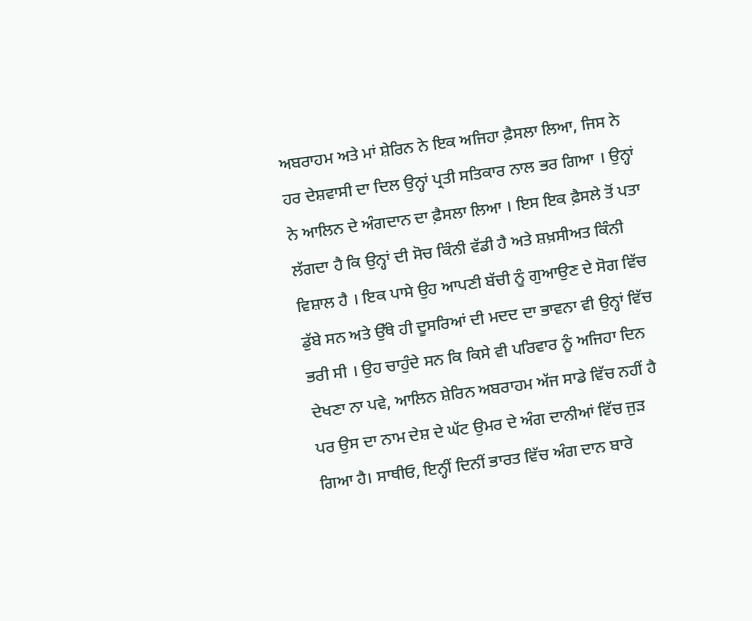ਅਬਰਾਹਮ ਅਤੇ ਮਾਂ ਸ਼ੇਰਿਨ ਨੇ ਇਕ ਅਜਿਹਾ ਫ਼ੈਸਲਾ ਲਿਆ, ਜਿਸ ਨੇ ਹਰ ਦੇਸ਼ਵਾਸੀ ਦਾ ਦਿਲ ਉਨ੍ਹਾਂ ਪ੍ਰਤੀ ਸਤਿਕਾਰ ਨਾਲ ਭਰ ਗਿਆ । ਉਨ੍ਹਾਂ ਨੇ ਆਲਿਨ ਦੇ ਅੰਗਦਾਨ ਦਾ ਫ਼ੈਸਲਾ ਲਿਆ । ਇਸ ਇਕ ਫ਼ੈਸਲੇ ਤੋਂ ਪਤਾ ਲੱਗਦਾ ਹੈ ਕਿ ਉਨ੍ਹਾਂ ਦੀ ਸੋਚ ਕਿੰਨੀ ਵੱਡੀ ਹੈ ਅਤੇ ਸ਼ਖ਼ਸੀਅਤ ਕਿੰਨੀ ਵਿਸ਼ਾਲ ਹੈ । ਇਕ ਪਾਸੇ ਉਹ ਆਪਣੀ ਬੱਚੀ ਨੂੰ ਗੁਆਉਣ ਦੇ ਸੋਗ ਵਿੱਚ ਡੁੱਬੇ ਸਨ ਅਤੇ ਉੱਥੇ ਹੀ ਦੂਸਰਿਆਂ ਦੀ ਮਦਦ ਦਾ ਭਾਵਨਾ ਵੀ ਉਨ੍ਹਾਂ ਵਿੱਚ ਭਰੀ ਸੀ । ਉਹ ਚਾਹੁੰਦੇ ਸਨ ਕਿ ਕਿਸੇ ਵੀ ਪਰਿਵਾਰ ਨੂੰ ਅਜਿਹਾ ਦਿਨ ਦੇਖਣਾ ਨਾ ਪਵੇ, ਆਲਿਨ ਸ਼ੇਰਿਨ ਅਬਰਾਹਮ ਅੱਜ ਸਾਡੇ ਵਿੱਚ ਨਹੀਂ ਹੈ ਪਰ ਉਸ ਦਾ ਨਾਮ ਦੇਸ਼ ਦੇ ਘੱਟ ਉਮਰ ਦੇ ਅੰਗ ਦਾਨੀਆਂ ਵਿੱਚ ਜੁੜ ਗਿਆ ਹੈ। ਸਾਥੀਓ, ਇਨ੍ਹੀਂ ਦਿਨੀਂ ਭਾਰਤ ਵਿੱਚ ਅੰਗ ਦਾਨ ਬਾਰੇ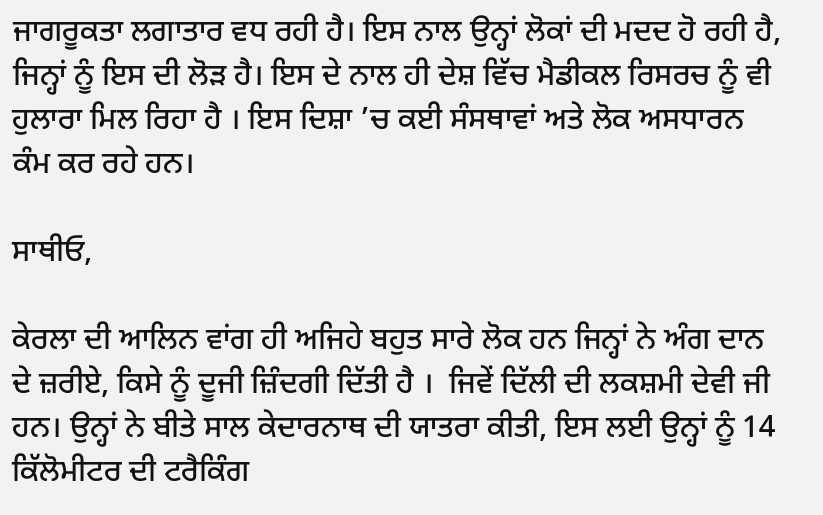ਜਾਗਰੂਕਤਾ ਲਗਾਤਾਰ ਵਧ ਰਹੀ ਹੈ। ਇਸ ਨਾਲ ਉਨ੍ਹਾਂ ਲੋਕਾਂ ਦੀ ਮਦਦ ਹੋ ਰਹੀ ਹੈ, ਜਿਨ੍ਹਾਂ ਨੂੰ ਇਸ ਦੀ ਲੋੜ ਹੈ। ਇਸ ਦੇ ਨਾਲ ਹੀ ਦੇਸ਼ ਵਿੱਚ ਮੈਡੀਕਲ ਰਿਸਰਚ ਨੂੰ ਵੀ ਹੁਲਾਰਾ ਮਿਲ ਰਿਹਾ ਹੈ । ਇਸ ਦਿਸ਼ਾ ’ਚ ਕਈ ਸੰਸਥਾਵਾਂ ਅਤੇ ਲੋਕ ਅਸਧਾਰਨ ਕੰਮ ਕਰ ਰਹੇ ਹਨ।

ਸਾਥੀਓ,

ਕੇਰਲਾ ਦੀ ਆਲਿਨ ਵਾਂਗ ਹੀ ਅਜਿਹੇ ਬਹੁਤ ਸਾਰੇ ਲੋਕ ਹਨ ਜਿਨ੍ਹਾਂ ਨੇ ਅੰਗ ਦਾਨ ਦੇ ਜ਼ਰੀਏ, ਕਿਸੇ ਨੂੰ ਦੂਜੀ ਜ਼ਿੰਦਗੀ ਦਿੱਤੀ ਹੈ ।  ਜਿਵੇਂ ਦਿੱਲੀ ਦੀ ਲਕਸ਼ਮੀ ਦੇਵੀ ਜੀ ਹਨ। ਉਨ੍ਹਾਂ ਨੇ ਬੀਤੇ ਸਾਲ ਕੇਦਾਰਨਾਥ ਦੀ ਯਾਤਰਾ ਕੀਤੀ, ਇਸ ਲਈ ਉਨ੍ਹਾਂ ਨੂੰ 14 ਕਿੱਲੋਮੀਟਰ ਦੀ ਟਰੈਕਿੰਗ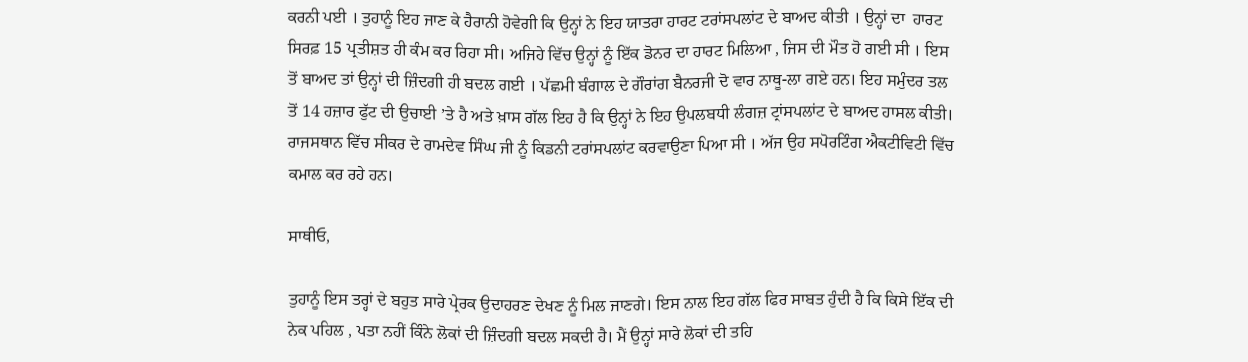ਕਰਨੀ ਪਈ । ਤੁਹਾਨੂੰ ਇਹ ਜਾਣ ਕੇ ਹੈਰਾਨੀ ਹੋਵੇਗੀ ਕਿ ਉਨ੍ਹਾਂ ਨੇ ਇਹ ਯਾਤਰਾ ਹਾਰਟ ਟਰਾਂਸਪਲਾਂਟ ਦੇ ਬਾਅਦ ਕੀਤੀ । ਉਨ੍ਹਾਂ ਦਾ  ਹਾਰਟ ਸਿਰਫ਼ 15 ਪ੍ਰਤੀਸ਼ਤ ਹੀ ਕੰਮ ਕਰ ਰਿਹਾ ਸੀ। ਅਜਿਹੇ ਵਿੱਚ ਉਨ੍ਹਾਂ ਨੂੰ ਇੱਕ ਡੋਨਰ ਦਾ ਹਾਰਟ ਮਿਲਿਆ , ਜਿਸ ਦੀ ਮੌਤ ਹੋ ਗਈ ਸੀ । ਇਸ ਤੋਂ ਬਾਅਦ ਤਾਂ ਉਨ੍ਹਾਂ ਦੀ ਜ਼ਿੰਦਗੀ ਹੀ ਬਦਲ ਗਈ । ਪੱਛਮੀ ਬੰਗਾਲ ਦੇ ਗੌਰਾਂਗ ਬੈਨਰਜੀ ਦੋ ਵਾਰ ਨਾਥੂ-ਲਾ ਗਏ ਹਨ। ਇਹ ਸਮੁੰਦਰ ਤਲ ਤੋਂ 14 ਹਜ਼ਾਰ ਫੁੱਟ ਦੀ ਉਚਾਈ ’ਤੇ ਹੈ ਅਤੇ ਖ਼ਾਸ ਗੱਲ ਇਹ ਹੈ ਕਿ ਉਨ੍ਹਾਂ ਨੇ ਇਹ ਉਪਲਬਧੀ ਲੰਗਜ਼ ਟ੍ਰਾਂਸਪਲਾਂਟ ਦੇ ਬਾਅਦ ਹਾਸਲ ਕੀਤੀ।  ਰਾਜਸਥਾਨ ਵਿੱਚ ਸੀਕਰ ਦੇ ਰਾਮਦੇਵ ਸਿੰਘ ਜੀ ਨੂੰ ਕਿਡਨੀ ਟਰਾਂਸਪਲਾਂਟ ਕਰਵਾਉਣਾ ਪਿਆ ਸੀ । ਅੱਜ ਉਹ ਸਪੋਰਟਿੰਗ ਐਕਟੀਵਿਟੀ ਵਿੱਚ ਕਮਾਲ ਕਰ ਰਹੇ ਹਨ।

ਸਾਥੀਓ,

ਤੁਹਾਨੂੰ ਇਸ ਤਰ੍ਹਾਂ ਦੇ ਬਹੁਤ ਸਾਰੇ ਪ੍ਰੇਰਕ ਉਦਾਹਰਣ ਦੇਖਣ ਨੂੰ ਮਿਲ ਜਾਣਗੇ। ਇਸ ਨਾਲ ਇਹ ਗੱਲ ਫਿਰ ਸਾਬਤ ਹੁੰਦੀ ਹੈ ਕਿ ਕਿਸੇ ਇੱਕ ਦੀ ਨੇਕ ਪਹਿਲ , ਪਤਾ ਨਹੀਂ ਕਿੰਨੇ ਲੋਕਾਂ ਦੀ ਜ਼ਿੰਦਗੀ ਬਦਲ ਸਕਦੀ ਹੈ। ਮੈਂ ਉਨ੍ਹਾਂ ਸਾਰੇ ਲੋਕਾਂ ਦੀ ਤਹਿ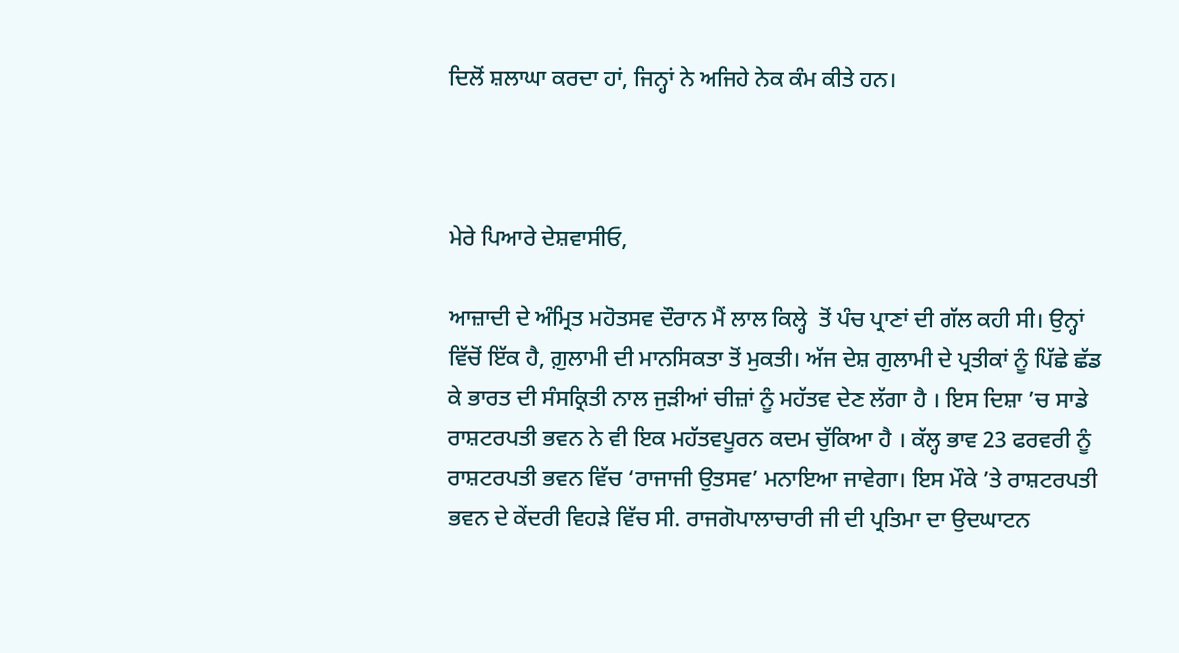ਦਿਲੋਂ ਸ਼ਲਾਘਾ ਕਰਦਾ ਹਾਂ, ਜਿਨ੍ਹਾਂ ਨੇ ਅਜਿਹੇ ਨੇਕ ਕੰਮ ਕੀਤੇ ਹਨ।



ਮੇਰੇ ਪਿਆਰੇ ਦੇਸ਼ਵਾਸੀਓ,

ਆਜ਼ਾਦੀ ਦੇ ਅੰਮ੍ਰਿਤ ਮਹੋਤਸਵ ਦੌਰਾਨ ਮੈਂ ਲਾਲ ਕਿਲ੍ਹੇ  ਤੋਂ ਪੰਚ ਪ੍ਰਾਣਾਂ ਦੀ ਗੱਲ ਕਹੀ ਸੀ। ਉਨ੍ਹਾਂ ਵਿੱਚੋਂ ਇੱਕ ਹੈ, ਗ਼ੁਲਾਮੀ ਦੀ ਮਾਨਸਿਕਤਾ ਤੋਂ ਮੁਕਤੀ। ਅੱਜ ਦੇਸ਼ ਗੁਲਾਮੀ ਦੇ ਪ੍ਰਤੀਕਾਂ ਨੂੰ ਪਿੱਛੇ ਛੱਡ ਕੇ ਭਾਰਤ ਦੀ ਸੰਸਕ੍ਰਿਤੀ ਨਾਲ ਜੁੜੀਆਂ ਚੀਜ਼ਾਂ ਨੂੰ ਮਹੱਤਵ ਦੇਣ ਲੱਗਾ ਹੈ । ਇਸ ਦਿਸ਼ਾ ’ਚ ਸਾਡੇ ਰਾਸ਼ਟਰਪਤੀ ਭਵਨ ਨੇ ਵੀ ਇਕ ਮਹੱਤਵਪੂਰਨ ਕਦਮ ਚੁੱਕਿਆ ਹੈ । ਕੱਲ੍ਹ ਭਾਵ 23 ਫਰਵਰੀ ਨੂੰ ਰਾਸ਼ਟਰਪਤੀ ਭਵਨ ਵਿੱਚ ‘ਰਾਜਾਜੀ ਉਤਸਵ’ ਮਨਾਇਆ ਜਾਵੇਗਾ। ਇਸ ਮੌਕੇ ’ਤੇ ਰਾਸ਼ਟਰਪਤੀ ਭਵਨ ਦੇ ਕੇਂਦਰੀ ਵਿਹੜੇ ਵਿੱਚ ਸੀ. ਰਾਜਗੋਪਾਲਾਚਾਰੀ ਜੀ ਦੀ ਪ੍ਰਤਿਮਾ ਦਾ ਉਦਘਾਟਨ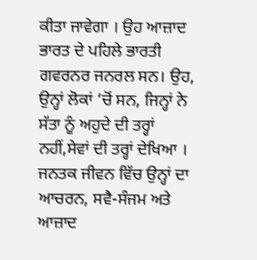ਕੀਤਾ ਜਾਵੇਗਾ । ਉਹ ਆਜ਼ਾਦ ਭਾਰਤ ਦੇ ਪਹਿਲੇ ਭਾਰਤੀ ਗਵਰਨਰ ਜਨਰਲ ਸਨ। ਉਹ, ਉਨ੍ਹਾਂ ਲੋਕਾਂ ‘ਚੋਂ ਸਨ, ਜਿਨ੍ਹਾਂ ਨੇ ਸੱਤਾ ਨੂੰ ਅਹੁਦੇ ਦੀ ਤਰ੍ਹਾਂ ਨਹੀਂ,ਸੇਵਾਂ ਦੀ ਤਰ੍ਹਾਂ ਦੇਖਿਆ । ਜਨਤਕ ਜੀਵਨ ਵਿੱਚ ਉਨ੍ਹਾਂ ਦਾ ਆਚਰਨ, ਸਵੈ-ਸੰਜਮ ਅਤੇ ਆਜ਼ਾਦ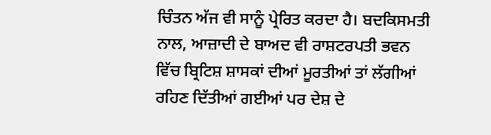ਚਿੰਤਨ ਅੱਜ ਵੀ ਸਾਨੂੰ ਪ੍ਰੇਰਿਤ ਕਰਦਾ ਹੈ। ਬਦਕਿਸਮਤੀ ਨਾਲ, ਆਜ਼ਾਦੀ ਦੇ ਬਾਅਦ ਵੀ ਰਾਸ਼ਟਰਪਤੀ ਭਵਨ ਵਿੱਚ ਬ੍ਰਿਟਿਸ਼ ਸ਼ਾਸਕਾਂ ਦੀਆਂ ਮੂਰਤੀਆਂ ਤਾਂ ਲੱਗੀਆਂ ਰਹਿਣ ਦਿੱਤੀਆਂ ਗਈਆਂ ਪਰ ਦੇਸ਼ ਦੇ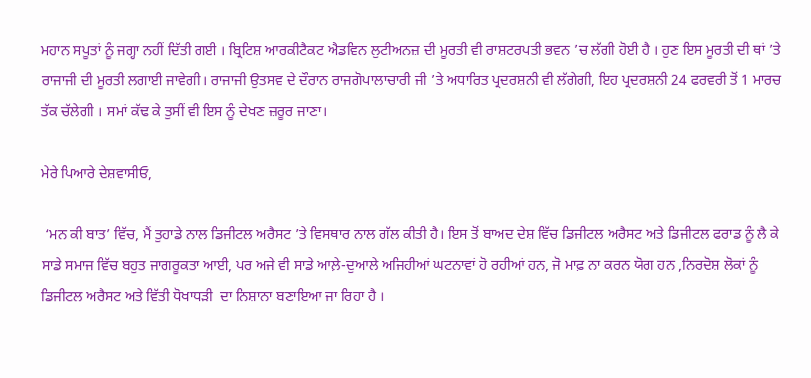ਮਹਾਨ ਸਪੂਤਾਂ ਨੂੰ ਜਗ੍ਹਾ ਨਹੀਂ ਦਿੱਤੀ ਗਈ । ਬ੍ਰਿਟਿਸ਼ ਆਰਕੀਟੈਕਟ ਐਡਵਿਨ ਲੁਟੀਅਨਜ਼ ਦੀ ਮੂਰਤੀ ਵੀ ਰਾਸ਼ਟਰਪਤੀ ਭਵਨ ’ਚ ਲੱਗੀ ਹੋਈ ਹੈ । ਹੁਣ ਇਸ ਮੂਰਤੀ ਦੀ ਥਾਂ ’ਤੇ ਰਾਜਾਜੀ ਦੀ ਮੂਰਤੀ ਲਗਾਈ ਜਾਵੇਗੀ। ਰਾਜਾਜੀ ਉਤਸਵ ਦੇ ਦੌਰਾਨ ਰਾਜਗੋਪਾਲਾਚਾਰੀ ਜੀ ’ਤੇ ਅਧਾਰਿਤ ਪ੍ਰਦਰਸ਼ਨੀ ਵੀ ਲੱਗੇਗੀ, ਇਹ ਪ੍ਰਦਰਸ਼ਨੀ 24 ਫਰਵਰੀ ਤੋਂ 1 ਮਾਰਚ ਤੱਕ ਚੱਲੇਗੀ । ਸਮਾਂ ਕੱਢ ਕੇ ਤੁਸੀਂ ਵੀ ਇਸ ਨੂੰ ਦੇਖਣ ਜ਼ਰੂਰ ਜਾਣਾ।

ਮੇਰੇ ਪਿਆਰੇ ਦੇਸ਼ਵਾਸੀਓ,

 ‘ਮਨ ਕੀ ਬਾਤ’ ਵਿੱਚ, ਮੈਂ ਤੁਹਾਡੇ ਨਾਲ ਡਿਜੀਟਲ ਅਰੈਸਟ ’ਤੇ ਵਿਸਥਾਰ ਨਾਲ ਗੱਲ ਕੀਤੀ ਹੈ। ਇਸ ਤੋਂ ਬਾਅਦ ਦੇਸ਼ ਵਿੱਚ ਡਿਜੀਟਲ ਅਰੈਸਟ ਅਤੇ ਡਿਜੀਟਲ ਫਰਾਡ ਨੂੰ ਲੈ ਕੇ ਸਾਡੇ ਸਮਾਜ ਵਿੱਚ ਬਹੁਤ ਜਾਗਰੂਕਤਾ ਆਈ, ਪਰ ਅਜੇ ਵੀ ਸਾਡੇ ਆਲ਼ੇ-ਦੁਆਲੇ ਅਜਿਹੀਆਂ ਘਟਨਾਵਾਂ ਹੋ ਰਹੀਆਂ ਹਨ, ਜੋ ਮਾਫ਼ ਨਾ ਕਰਨ ਯੋਗ ਹਨ ,ਨਿਰਦੋਸ਼ ਲੋਕਾਂ ਨੂੰ ਡਿਜੀਟਲ ਅਰੈਸਟ ਅਤੇ ਵਿੱਤੀ ਧੋਖਾਧੜੀ  ਦਾ ਨਿਸ਼ਾਨਾ ਬਣਾਇਆ ਜਾ ਰਿਹਾ ਹੈ ।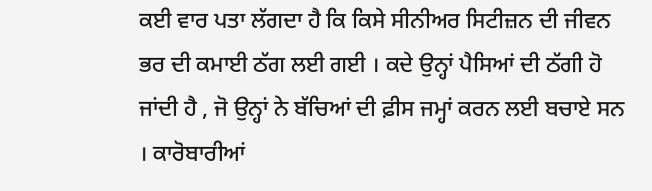ਕਈ ਵਾਰ ਪਤਾ ਲੱਗਦਾ ਹੈ ਕਿ ਕਿਸੇ ਸੀਨੀਅਰ ਸਿਟੀਜ਼ਨ ਦੀ ਜੀਵਨ  ਭਰ ਦੀ ਕਮਾਈ ਠੱਗ ਲਈ ਗਈ । ਕਦੇ ਉਨ੍ਹਾਂ ਪੈਸਿਆਂ ਦੀ ਠੱਗੀ ਹੋ ਜਾਂਦੀ ਹੈ , ਜੋ ਉਨ੍ਹਾਂ ਨੇ ਬੱਚਿਆਂ ਦੀ ਫ਼ੀਸ ਜਮ੍ਹਾਂ ਕਰਨ ਲਈ ਬਚਾਏ ਸਨ । ਕਾਰੋਬਾਰੀਆਂ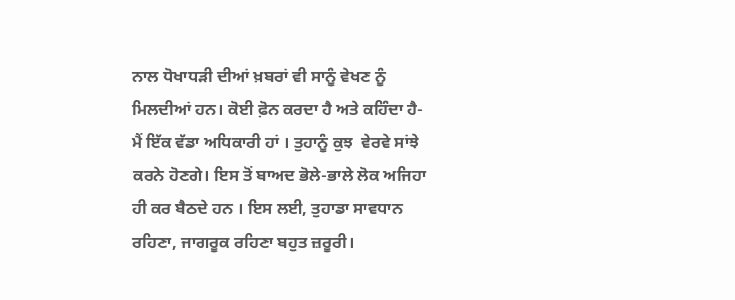ਨਾਲ ਧੋਖਾਧੜੀ ਦੀਆਂ ਖ਼ਬਰਾਂ ਵੀ ਸਾਨੂੰ ਵੇਖਣ ਨੂੰ ਮਿਲਦੀਆਂ ਹਨ। ਕੋਈ ਫ਼ੋਨ ਕਰਦਾ ਹੈ ਅਤੇ ਕਹਿੰਦਾ ਹੈ- ਮੈਂ ਇੱਕ ਵੱਡਾ ਅਧਿਕਾਰੀ ਹਾਂ । ਤੁਹਾਨੂੰ ਕੁਝ  ਵੇਰਵੇ ਸਾਂਝੇ ਕਰਨੇ ਹੋਣਗੇ। ਇਸ ਤੋਂ ਬਾਅਦ ਭੋਲੇ-ਭਾਲੇ ਲੋਕ ਅਜਿਹਾ ਹੀ ਕਰ ਬੈਠਦੇ ਹਨ । ਇਸ ਲਈ, ਤੁਹਾਡਾ ਸਾਵਧਾਨ ਰਹਿਣਾ, ਜਾਗਰੂਕ ਰਹਿਣਾ ਬਹੁਤ ਜ਼ਰੂਰੀ।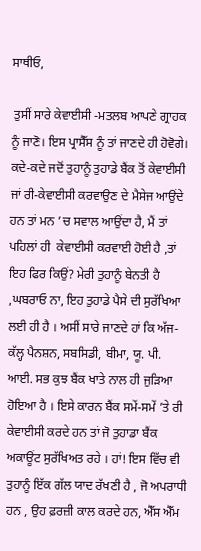ਸਾਥੀਓ,

 ਤੁਸੀਂ ਸਾਰੇ ਕੇਵਾਈਸੀ -ਮਤਲਬ ਆਪਣੇ ਗ੍ਰਾਹਕ ਨੂੰ ਜਾਣੋ। ਇਸ ਪ੍ਰਾਸੈੱਸ ਨੂੰ ਤਾਂ ਜਾਣਦੇ ਹੀ ਹੋਵੋਗੇ। ਕਦੇ-ਕਦੇ ਜਦੋਂ ਤੁਹਾਨੂੰ ਤੁਹਾਡੇ ਬੈਂਕ ਤੋਂ ਕੇਵਾਈਸੀ ਜਾਂ ਰੀ-ਕੇਵਾਈਸੀ ਕਰਵਾਉਣ ਦੇ ਮੈਸੇਜ ਆਉਂਦੇ ਹਨ ਤਾਂ ਮਨ ’ਚ ਸਵਾਲ ਆਉਂਦਾ ਹੈ, ਮੈਂ ਤਾਂ ਪਹਿਲਾਂ ਹੀ  ਕੇਵਾਈਸੀ ਕਰਵਾਈ ਹੋਈ ਹੈ ,ਤਾਂ ਇਹ ਫਿਰ ਕਿਉਂ? ਮੇਰੀ ਤੁਹਾਨੂੰ ਬੇਨਤੀ ਹੈ ,ਘਬਰਾਓ ਨਾ, ਇਹ ਤੁਹਾਡੇ ਪੈਸੇ ਦੀ ਸੁਰੱਖਿਆ ਲਈ ਹੀ ਹੈ । ਅਸੀਂ ਸਾਰੇ ਜਾਣਦੇ ਹਾਂ ਕਿ ਅੱਜ-ਕੱਲ੍ਹ ਪੈਨਸ਼ਨ, ਸਬਸਿਡੀ, ਬੀਮਾ, ਯੂ. ਪੀ. ਆਈ. ਸਭ ਕੁਝ ਬੈਂਕ ਖਾਤੇ ਨਾਲ ਹੀ ਜੁੜਿਆ ਹੋਇਆ ਹੈ । ਇਸੇ ਕਾਰਨ ਬੈਂਕ ਸਮੇਂ-ਸਮੇਂ ’ਤੇ ਰੀ ਕੇਵਾਈਸੀ ਕਰਦੇ ਹਨ ਤਾਂ ਜੋ ਤੁਹਾਡਾ ਬੈਂਕ ਅਕਾਊਂਟ ਸੁਰੱਖਿਅਤ ਰਹੇ । ਹਾਂ! ਇਸ ਵਿੱਚ ਵੀ ਤੁਹਾਨੂੰ ਇੱਕ ਗੱਲ ਯਾਦ ਰੱਖਣੀ ਹੈ , ਜੋ ਅਪਰਾਧੀ ਹਨ , ਉਹ ਫ਼ਰਜ਼ੀ ਕਾਲ ਕਰਦੇ ਹਨ, ਐੱਸ ਐੱਮ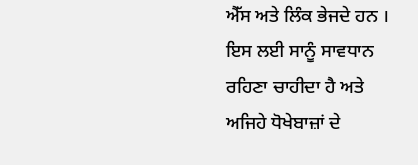ਐੱਸ ਅਤੇ ਲਿੰਕ ਭੇਜਦੇ ਹਨ । ਇਸ ਲਈ ਸਾਨੂੰ ਸਾਵਧਾਨ ਰਹਿਣਾ ਚਾਹੀਦਾ ਹੈ ਅਤੇ ਅਜਿਹੇ ਧੋਖੇਬਾਜ਼ਾਂ ਦੇ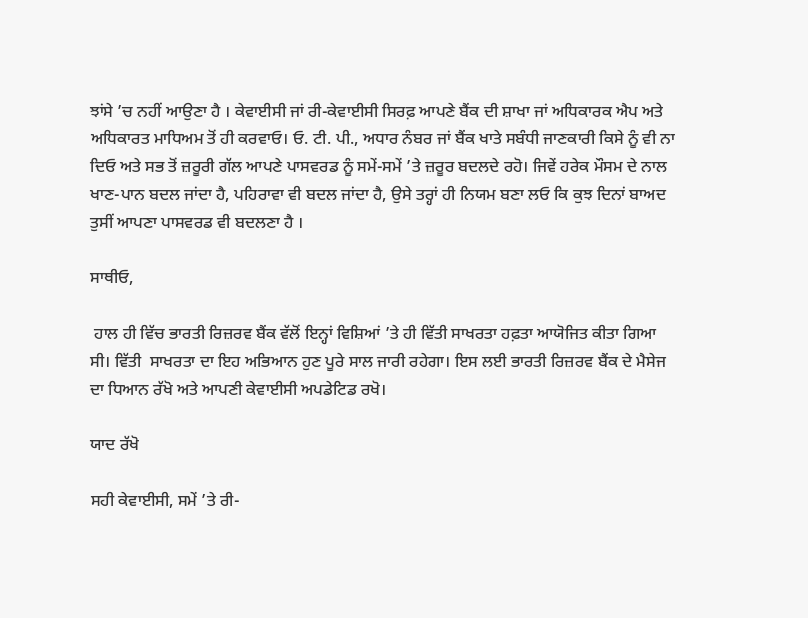ਝਾਂਸੇ ’ਚ ਨਹੀਂ ਆਉਣਾ ਹੈ । ਕੇਵਾਈਸੀ ਜਾਂ ਰੀ-ਕੇਵਾਈਸੀ ਸਿਰਫ਼ ਆਪਣੇ ਬੈਂਕ ਦੀ ਸ਼ਾਖਾ ਜਾਂ ਅਧਿਕਾਰਕ ਐਪ ਅਤੇ ਅਧਿਕਾਰਤ ਮਾਧਿਅਮ ਤੋਂ ਹੀ ਕਰਵਾਓ। ਓ. ਟੀ. ਪੀ., ਅਧਾਰ ਨੰਬਰ ਜਾਂ ਬੈਂਕ ਖਾਤੇ ਸਬੰਧੀ ਜਾਣਕਾਰੀ ਕਿਸੇ ਨੂੰ ਵੀ ਨਾ ਦਿਓ ਅਤੇ ਸਭ ਤੋਂ ਜ਼ਰੂਰੀ ਗੱਲ ਆਪਣੇ ਪਾਸਵਰਡ ਨੂੰ ਸਮੇਂ-ਸਮੇਂ ’ਤੇ ਜ਼ਰੂਰ ਬਦਲਦੇ ਰਹੋ। ਜਿਵੇਂ ਹਰੇਕ ਮੌਸਮ ਦੇ ਨਾਲ ਖਾਣ-ਪਾਨ ਬਦਲ ਜਾਂਦਾ ਹੈ, ਪਹਿਰਾਵਾ ਵੀ ਬਦਲ ਜਾਂਦਾ ਹੈ, ਉਸੇ ਤਰ੍ਹਾਂ ਹੀ ਨਿਯਮ ਬਣਾ ਲਓ ਕਿ ਕੁਝ ਦਿਨਾਂ ਬਾਅਦ ਤੁਸੀਂ ਆਪਣਾ ਪਾਸਵਰਡ ਵੀ ਬਦਲਣਾ ਹੈ ।

ਸਾਥੀਓ,

 ਹਾਲ ਹੀ ਵਿੱਚ ਭਾਰਤੀ ਰਿਜ਼ਰਵ ਬੈਂਕ ਵੱਲੋਂ ਇਨ੍ਹਾਂ ਵਿਸ਼ਿਆਂ ’ਤੇ ਹੀ ਵਿੱਤੀ ਸਾਖਰਤਾ ਹਫ਼ਤਾ ਆਯੋਜਿਤ ਕੀਤਾ ਗਿਆ ਸੀ। ਵਿੱਤੀ  ਸਾਖਰਤਾ ਦਾ ਇਹ ਅਭਿਆਨ ਹੁਣ ਪੂਰੇ ਸਾਲ ਜਾਰੀ ਰਹੇਗਾ। ਇਸ ਲਈ ਭਾਰਤੀ ਰਿਜ਼ਰਵ ਬੈਂਕ ਦੇ ਮੈਸੇਜ ਦਾ ਧਿਆਨ ਰੱਖੋ ਅਤੇ ਆਪਣੀ ਕੇਵਾਈਸੀ ਅਪਡੇਟਿਡ ਰਖੋ।

ਯਾਦ ਰੱਖੋ

ਸਹੀ ਕੇਵਾਈਸੀ, ਸਮੇਂ ’ਤੇ ਰੀ-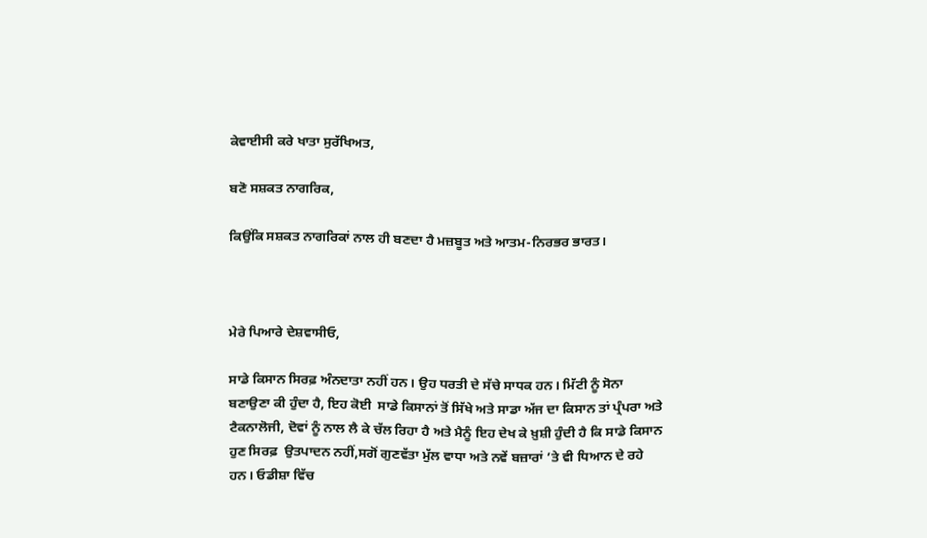ਕੇਵਾਈਸੀ ਕਰੇ ਖਾਤਾ ਸੁਰੱਖਿਅਤ,

ਬਣੋ ਸਸ਼ਕਤ ਨਾਗਰਿਕ,

ਕਿਉਂਕਿ ਸਸ਼ਕਤ ਨਾਗਰਿਕਾਂ ਨਾਲ ਹੀ ਬਣਦਾ ਹੈ ਮਜ਼ਬੂਤ ਅਤੇ ਆਤਮ-ਨਿਰਭਰ ਭਾਰਤ।



ਮੇਰੇ ਪਿਆਰੇ ਦੇਸ਼ਵਾਸੀਓ,

ਸਾਡੇ ਕਿਸਾਨ ਸਿਰਫ਼ ਅੰਨਦਾਤਾ ਨਹੀਂ ਹਨ। ਉਹ ਧਰਤੀ ਦੇ ਸੱਚੇ ਸਾਧਕ ਹਨ। ਮਿੱਟੀ ਨੂੰ ਸੋਨਾ ਬਣਾਉਣਾ ਕੀ ਹੁੰਦਾ ਹੈ, ਇਹ ਕੋਈ  ਸਾਡੇ ਕਿਸਾਨਾਂ ਤੋਂ ਸਿੱਖੇ ਅਤੇ ਸਾਡਾ ਅੱਜ ਦਾ ਕਿਸਾਨ ਤਾਂ ਪ੍ਰੰਪਰਾ ਅਤੇ ਟੈਕਨਾਲੋਜੀ, ਦੋਵਾਂ ਨੂੰ ਨਾਲ ਲੈ ਕੇ ਚੱਲ ਰਿਹਾ ਹੈ ਅਤੇ ਮੈਨੂੰ ਇਹ ਦੇਖ ਕੇ ਖ਼ੁਸ਼ੀ ਹੁੰਦੀ ਹੈ ਕਿ ਸਾਡੇ ਕਿਸਾਨ ਹੁਣ ਸਿਰਫ਼  ਉਤਪਾਦਨ ਨਹੀਂ,ਸਗੋਂ ਗੁਣਵੱਤਾ ਮੁੱਲ ਵਾਧਾ ਅਤੇ ਨਵੇਂ ਬਜ਼ਾਰਾਂ ’ਤੇ ਵੀ ਧਿਆਨ ਦੇ ਰਹੇ ਹਨ। ਓਡੀਸ਼ਾ ਵਿੱਚ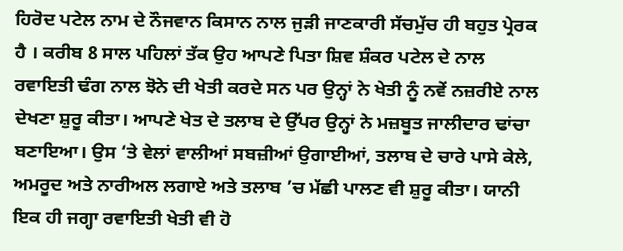ਹਿਰੋਦ ਪਟੇਲ ਨਾਮ ਦੇ ਨੌਜਵਾਨ ਕਿਸਾਨ ਨਾਲ ਜੁੜੀ ਜਾਣਕਾਰੀ ਸੱਚਮੁੱਚ ਹੀ ਬਹੁਤ ਪ੍ਰੇਰਕ ਹੈ । ਕਰੀਬ 8 ਸਾਲ ਪਹਿਲਾਂ ਤੱਕ ਉਹ ਆਪਣੇ ਪਿਤਾ ਸ਼ਿਵ ਸ਼ੰਕਰ ਪਟੇਲ ਦੇ ਨਾਲ ਰਵਾਇਤੀ ਢੰਗ ਨਾਲ ਝੋਨੇ ਦੀ ਖੇਤੀ ਕਰਦੇ ਸਨ ਪਰ ਉਨ੍ਹਾਂ ਨੇ ਖੇਤੀ ਨੂੰ ਨਵੇਂ ਨਜ਼ਰੀਏ ਨਾਲ ਦੇਖਣਾ ਸ਼ੁਰੂ ਕੀਤਾ। ਆਪਣੇ ਖੇਤ ਦੇ ਤਲਾਬ ਦੇ ਉੱਪਰ ਉਨ੍ਹਾਂ ਨੇ ਮਜ਼ਬੂਤ ਜਾਲੀਦਾਰ ਢਾਂਚਾ ਬਣਾਇਆ। ਉਸ ‘ਤੇ ਵੇਲਾਂ ਵਾਲੀਆਂ ਸਬਜ਼ੀਆਂ ਉਗਾਈਆਂ, ਤਲਾਬ ਦੇ ਚਾਰੇ ਪਾਸੇ ਕੇਲੇ, ਅਮਰੂਦ ਅਤੇ ਨਾਰੀਅਲ ਲਗਾਏ ਅਤੇ ਤਲਾਬ ’ਚ ਮੱਛੀ ਪਾਲਣ ਵੀ ਸ਼ੁਰੂ ਕੀਤਾ। ਯਾਨੀ ਇਕ ਹੀ ਜਗ੍ਹਾ ਰਵਾਇਤੀ ਖੇਤੀ ਵੀ ਹੋ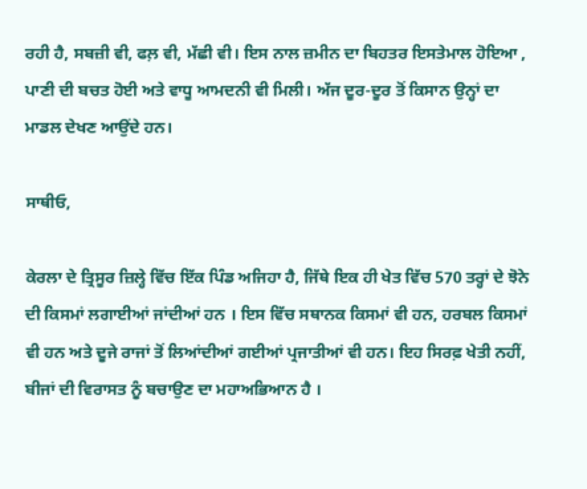ਰਹੀ ਹੈ, ਸਬਜ਼ੀ ਵੀ, ਫਲ਼ ਵੀ, ਮੱਛੀ ਵੀ। ਇਸ ਨਾਲ ਜ਼ਮੀਨ ਦਾ ਬਿਹਤਰ ਇਸਤੇਮਾਲ ਹੋਇਆ , ਪਾਣੀ ਦੀ ਬਚਤ ਹੋਈ ਅਤੇ ਵਾਧੂ ਆਮਦਨੀ ਵੀ ਮਿਲੀ। ਅੱਜ ਦੂਰ-ਦੂਰ ਤੋਂ ਕਿਸਾਨ ਉਨ੍ਹਾਂ ਦਾ ਮਾਡਲ ਦੇਖਣ ਆਉਂਦੇ ਹਨ।

ਸਾਥੀਓ,

ਕੇਰਲਾ ਦੇ ਤ੍ਰਿਸੂਰ ਜ਼ਿਲ੍ਹੇ ਵਿੱਚ ਇੱਕ ਪਿੰਡ ਅਜਿਹਾ ਹੈ, ਜਿੱਥੇ ਇਕ ਹੀ ਖੇਤ ਵਿੱਚ 570 ਤਰ੍ਹਾਂ ਦੇ ਝੋਨੇ ਦੀ ਕਿਸਮਾਂ ਲਗਾਈਆਂ ਜਾਂਦੀਆਂ ਹਨ । ਇਸ ਵਿੱਚ ਸਥਾਨਕ ਕਿਸਮਾਂ ਵੀ ਹਨ, ਹਰਬਲ ਕਿਸਮਾਂ ਵੀ ਹਨ ਅਤੇ ਦੂਜੇ ਰਾਜਾਂ ਤੋਂ ਲਿਆਂਦੀਆਂ ਗਈਆਂ ਪ੍ਰਜਾਤੀਆਂ ਵੀ ਹਨ। ਇਹ ਸਿਰਫ਼ ਖੇਤੀ ਨਹੀਂ, ਬੀਜਾਂ ਦੀ ਵਿਰਾਸਤ ਨੂੰ ਬਚਾਉਣ ਦਾ ਮਹਾਅਭਿਆਨ ਹੈ ।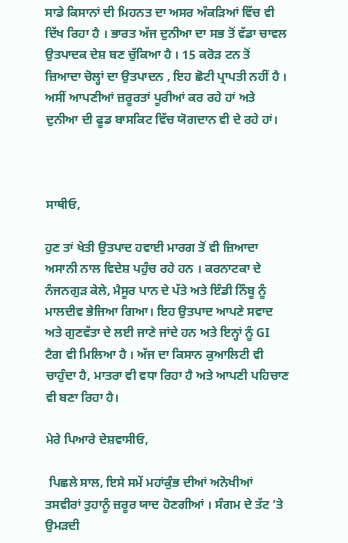ਸਾਡੇ ਕਿਸਾਨਾਂ ਦੀ ਮਿਹਨਤ ਦਾ ਅਸਰ ਅੰਕੜਿਆਂ ਵਿੱਚ ਵੀ ਦਿੱਖ ਰਿਹਾ ਹੈ । ਭਾਰਤ ਅੱਜ ਦੁਨੀਆ ਦਾ ਸਭ ਤੋਂ ਵੱਡਾ ਚਾਵਲ ਉਤਪਾਦਕ ਦੇਸ਼ ਬਣ ਚੁੱਕਿਆ ਹੈ । 15 ਕਰੋੜ ਟਨ ਤੋਂ ਜ਼ਿਆਦਾ ਚੋਲ੍ਹਾਂ ਦਾ ਉਤਪਾਦਨ , ਇਹ ਛੋਟੀ ਪ੍ਰਾਪਤੀ ਨਹੀਂ ਹੈ । ਅਸੀਂ ਆਪਣੀਆਂ ਜ਼ਰੂਰਤਾਂ ਪੂਰੀਆਂ ਕਰ ਰਹੇ ਹਾਂ ਅਤੇ ਦੁਨੀਆ ਦੀ ਫੂਡ ਬਾਸਕਿਟ ਵਿੱਚ ਯੋਗਦਾਨ ਵੀ ਦੇ ਰਹੇ ਹਾਂ।



ਸਾਥੀਓ,

ਹੁਣ ਤਾਂ ਖੇਤੀ ਉਤਪਾਦ ਹਵਾਈ ਮਾਰਗ ਤੋਂ ਵੀ ਜ਼ਿਆਦਾ ਅਸਾਨੀ ਨਾਲ ਵਿਦੇਸ਼ ਪਹੁੰਚ ਰਹੇ ਹਨ । ਕਰਨਾਟਕਾ ਦੇ ਨੰਜਨਗੁੜ ਕੇਲੇ, ਮੈਸੂਰ ਪਾਨ ਦੇ ਪੱਤੇ ਅਤੇ ਇੰਡੀ ਨਿੰਬੂ ਨੂੰ ਮਾਲਦੀਵ ਭੇਜਿਆ ਗਿਆ। ਇਹ ਉਤਪਾਦ ਆਪਣੇ ਸਵਾਦ ਅਤੇ ਗੁਣਵੱਤਾ ਦੇ ਲਈ ਜਾਣੇ ਜਾਂਦੇ ਹਨ ਅਤੇ ਇਨ੍ਹਾਂ ਨੂੰ GI ਟੈਗ ਵੀ ਮਿਲਿਆ ਹੈ । ਅੱਜ ਦਾ ਕਿਸਾਨ ਕੁਆਲਿਟੀ ਵੀ ਚਾਹੁੰਦਾ ਹੈ, ਮਾਤਰਾ ਵੀ ਵਧਾ ਰਿਹਾ ਹੈ ਅਤੇ ਆਪਣੀ ਪਹਿਚਾਣ ਵੀ ਬਣਾ ਰਿਹਾ ਹੈ।

ਮੇਰੇ ਪਿਆਰੇ ਦੇਸ਼ਵਾਸੀਓ,

 ਪਿਛਲੇ ਸਾਲ, ਇਸੇ ਸਮੇਂ ਮਹਾਂਕੁੰਭ ਦੀਆਂ ਅਨੋਖੀਆਂ ਤਸਵੀਰਾਂ ਤੁਹਾਨੂੰ ਜ਼ਰੂਰ ਯਾਦ ਹੋਣਗੀਆਂ । ਸੰਗਮ ਦੇ ਤੱਟ ’ਤੇ ਉਮੜਦੀ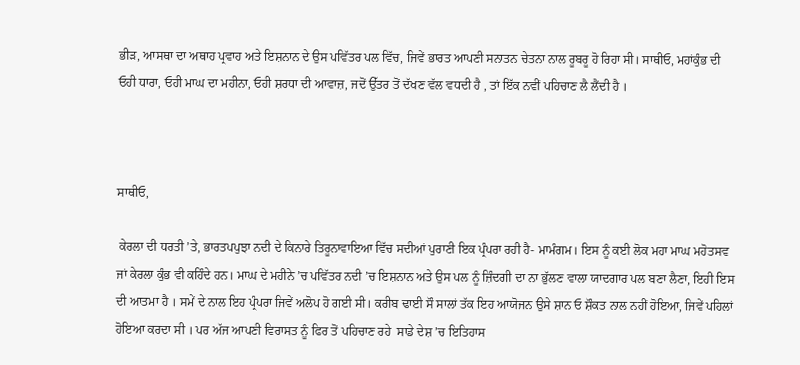ਭੀੜ, ਆਸਥਾ ਦਾ ਅਥਾਹ ਪ੍ਰਵਾਹ ਅਤੇ ਇਸ਼ਨਾਨ ਦੇ ਉਸ ਪਵਿੱਤਰ ਪਲ ਵਿੱਚ, ਜਿਵੇਂ ਭਾਰਤ ਆਪਣੀ ਸਨਾਤਨ ਚੇਤਨਾ ਨਾਲ ਰੂਬਰੂ ਹੋ ਰਿਹਾ ਸੀ। ਸਾਥੀਓ, ਮਹਾਂਕੁੰਭ ਦੀ ਓਹੀ ਧਾਰਾ, ਓਹੀ ਮਾਘ ਦਾ ਮਹੀਨਾ, ਓਹੀ ਸ਼ਰਧਾ ਦੀ ਆਵਾਜ਼, ਜਦੋਂ ਉੱਤਰ ਤੋਂ ਦੱਖਣ ਵੱਲ ਵਧਦੀ ਹੈ , ਤਾਂ ਇੱਕ ਨਵੀਂ ਪਹਿਚਾਣ ਲੈ ਲੈਂਦੀ ਹੈ ।



ਸਾਥੀਓ,

 ਕੇਰਲਾ ਦੀ ਧਰਤੀ ’ਤੇ, ਭਾਰਤਪਪੁਝਾ ਨਦੀ ਦੇ ਕਿਨਾਰੇ ਤਿਰੂਨਾਵਾਇਆ ਵਿੱਚ ਸਦੀਆਂ ਪੁਰਾਣੀ ਇਕ ਪ੍ਰੰਪਰਾ ਰਹੀ ਹੈ- ਮਾਮੰਗਮ। ਇਸ ਨੂੰ ਕਈ ਲੋਕ ਮਹਾ ਮਾਘ ਮਹੋਤਸਵ ਜਾਂ ਕੇਰਲਾ ਕੁੰਭ ਵੀ ਕਹਿੰਦੇ ਹਨ। ਮਾਘ ਦੇ ਮਹੀਨੇ ’ਚ ਪਵਿੱਤਰ ਨਦੀ ’ਚ ਇਸ਼ਨਾਨ ਅਤੇ ਉਸ ਪਲ ਨੂੰ ਜ਼ਿੰਦਗੀ ਦਾ ਨਾ ਭੁੱਲਣ ਵਾਲਾ ਯਾਦਗਾਰ ਪਲ ਬਣਾ ਲੈਣਾ, ਇਹੀ ਇਸ ਦੀ ਆਤਮਾ ਹੈ । ਸਮੇਂ ਦੇ ਨਾਲ ਇਹ ਪ੍ਰੰਪਰਾ ਜਿਵੇਂ ਅਲੋਪ ਹੋ ਗਈ ਸੀ। ਕਰੀਬ ਢਾਈ ਸੌ ਸਾਲਾਂ ਤੱਕ ਇਹ ਆਯੋਜਨ ਉਸੇ ਸ਼ਾਨ ਓ ਸ਼ੌਕਤ ਨਾਲ ਨਹੀਂ ਹੋਇਆ, ਜਿਵੇਂ ਪਹਿਲਾਂ ਹੋਇਆ ਕਰਦਾ ਸੀ । ਪਰ ਅੱਜ ਆਪਣੀ ਵਿਰਾਸਤ ਨੂੰ ਫਿਰ ਤੋਂ ਪਹਿਚਾਣ ਰਹੇ  ਸਾਡੇ ਦੇਸ਼ ’ਚ ਇਤਿਹਾਸ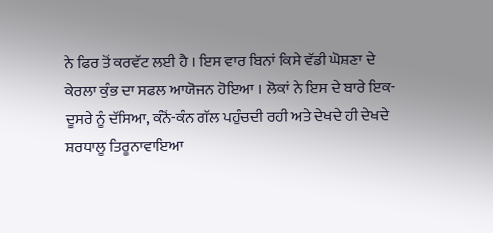ਨੇ ਫਿਰ ਤੋਂ ਕਰਵੱਟ ਲਈ ਹੈ । ਇਸ ਵਾਰ ਬਿਨਾਂ ਕਿਸੇ ਵੱਡੀ ਘੋਸ਼ਣਾ ਦੇ ਕੇਰਲਾ ਕੁੰਭ ਦਾ ਸਫਲ ਆਯੋਜਨ ਹੋਇਆ । ਲੋਕਾਂ ਨੇ ਇਸ ਦੇ ਬਾਰੇ ਇਕ-ਦੂਸਰੇ ਨੂੰ ਦੱਸਿਆ, ਕੰਨੋਂ-ਕੰਨ ਗੱਲ ਪਹੁੰਚਦੀ ਰਹੀ ਅਤੇ ਦੇਖਦੇ ਹੀ ਦੇਖਦੇ ਸ਼ਰਧਾਲੂ ਤਿਰੂਨਾਵਾਇਆ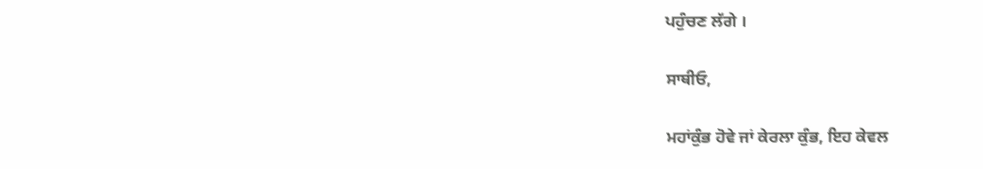ਪਹੁੰਚਣ ਲੱਗੇ ।

ਸਾਥੀਓ,

ਮਹਾਂਕੁੰਭ ਹੋਵੇ ਜਾਂ ਕੇਰਲਾ ਕੁੰਭ, ਇਹ ਕੇਵਲ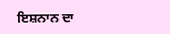ਇਸ਼ਨਾਨ ਦਾ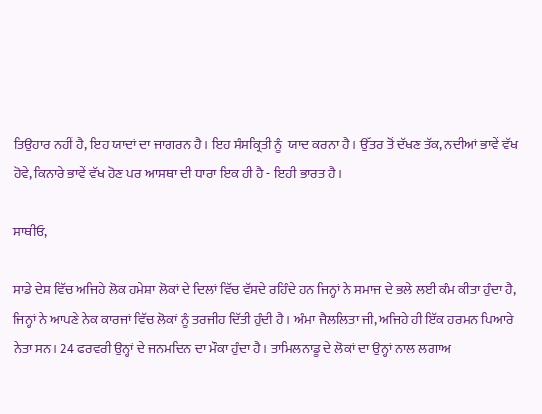ਤਿਉਹਾਰ ਨਹੀਂ ਹੈ, ਇਹ ਯਾਦਾਂ ਦਾ ਜਾਗਰਨ ਹੈ। ਇਹ ਸੰਸਕ੍ਰਿਤੀ ਨੂੰ  ਯਾਦ ਕਰਨਾ ਹੈ। ਉੱਤਰ ਤੋਂ ਦੱਖਣ ਤੱਕ, ਨਦੀਆਂ ਭਾਵੇਂ ਵੱਖ ਹੋਵੇ, ਕਿਨਾਰੇ ਭਾਵੇਂ ਵੱਖ ਹੋਣ ਪਰ ਆਸਥਾ ਦੀ ਧਾਰਾ ਇਕ ਹੀ ਹੈ - ਇਹੀ ਭਾਰਤ ਹੈ।

ਸਾਥੀਓ,

ਸਾਡੇ ਦੇਸ਼ ਵਿੱਚ ਅਜਿਹੇ ਲੋਕ ਹਮੇਸ਼ਾ ਲੋਕਾਂ ਦੇ ਦਿਲਾਂ ਵਿੱਚ ਵੱਸਦੇ ਰਹਿੰਦੇ ਹਨ ਜਿਨ੍ਹਾਂ ਨੇ ਸਮਾਜ ਦੇ ਭਲੇ ਲਈ ਕੰਮ ਕੀਤਾ ਹੁੰਦਾ ਹੈ, ਜਿਨ੍ਹਾਂ ਨੇ ਆਪਣੇ ਨੇਕ ਕਾਰਜਾਂ ਵਿੱਚ ਲੋਕਾਂ ਨੂੰ ਤਰਜੀਹ ਦਿੱਤੀ ਹੁੰਦੀ ਹੈ। ਅੰਮਾ ਜੈਲਲਿਤਾ ਜੀ, ਅਜਿਹੇ ਹੀ ਇੱਕ ਹਰਮਨ ਪਿਆਰੇ ਨੇਤਾ ਸਨ। 24 ਫਰਵਰੀ ਉਨ੍ਹਾਂ ਦੇ ਜਨਮਦਿਨ ਦਾ ਮੌਕਾ ਹੁੰਦਾ ਹੈ। ਤਾਮਿਲਨਾਡੂ ਦੇ ਲੋਕਾਂ ਦਾ ਉਨ੍ਹਾਂ ਨਾਲ ਲਗਾਅ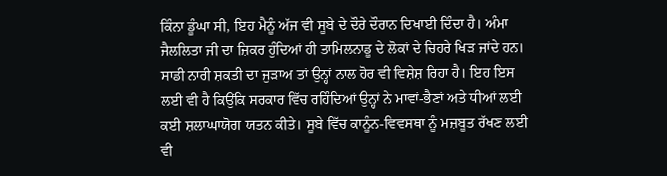ਕਿੰਨਾ ਡੂੰਘਾ ਸੀ, ਇਹ ਮੈਨੂੰ ਅੱਜ ਵੀ ਸੂਬੇ ਦੇ ਦੌਰੇ ਦੌਰਾਨ ਦਿਖਾਈ ਦਿੰਦਾ ਹੈ। ਅੰਮਾ ਜੈਲਲਿਤਾ ਜੀ ਦਾ ਜ਼ਿਕਰ ਹੁੰਦਿਆਂ ਹੀ ਤਾਮਿਲਨਾਡੂ ਦੇ ਲੋਕਾਂ ਦੇ ਚਿਹਰੇ ਖਿੜ ਜਾਂਦੇ ਹਨ। ਸਾਡੀ ਨਾਰੀ ਸ਼ਕਤੀ ਦਾ ਜੁੜਾਅ ਤਾਂ ਉਨ੍ਹਾਂ ਨਾਲ ਹੋਰ ਵੀ ਵਿਸ਼ੇਸ਼ ਰਿਹਾ ਹੈ। ਇਹ ਇਸ ਲਈ ਵੀ ਹੈ ਕਿਉਂਕਿ ਸਰਕਾਰ ਵਿੱਚ ਰਹਿੰਦਿਆਂ ਉਨ੍ਹਾਂ ਨੇ ਮਾਵਾਂ-ਭੈਣਾਂ ਅਤੇ ਧੀਆਂ ਲਈ ਕਈ ਸ਼ਲਾਘਾਯੋਗ ਯਤਨ ਕੀਤੇ। ਸੂਬੇ ਵਿੱਚ ਕਾਨੂੰਨ-ਵਿਵਸਥਾ ਨੂੰ ਮਜ਼ਬੂਤ ਰੱਖਣ ਲਈ ਵੀ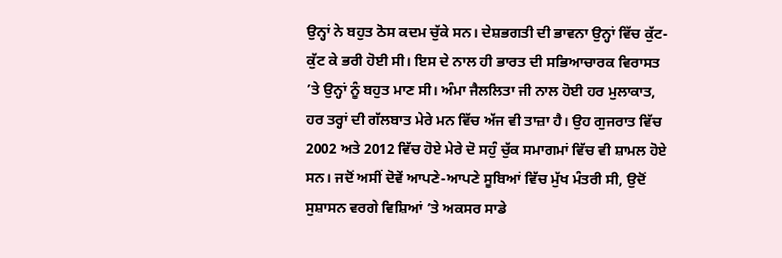ਉਨ੍ਹਾਂ ਨੇ ਬਹੁਤ ਠੋਸ ਕਦਮ ਚੁੱਕੇ ਸਨ। ਦੇਸ਼ਭਗਤੀ ਦੀ ਭਾਵਨਾ ਉਨ੍ਹਾਂ ਵਿੱਚ ਕੁੱਟ-ਕੁੱਟ ਕੇ ਭਰੀ ਹੋਈ ਸੀ। ਇਸ ਦੇ ਨਾਲ ਹੀ ਭਾਰਤ ਦੀ ਸਭਿਆਚਾਰਕ ਵਿਰਾਸਤ ’ਤੇ ਉਨ੍ਹਾਂ ਨੂੰ ਬਹੁਤ ਮਾਣ ਸੀ। ਅੰਮਾ ਜੈਲਲਿਤਾ ਜੀ ਨਾਲ ਹੋਈ ਹਰ ਮੁਲਾਕਾਤ, ਹਰ ਤਰ੍ਹਾਂ ਦੀ ਗੱਲਬਾਤ ਮੇਰੇ ਮਨ ਵਿੱਚ ਅੱਜ ਵੀ ਤਾਜ਼ਾ ਹੈ। ਉਹ ਗੁਜਰਾਤ ਵਿੱਚ 2002 ਅਤੇ 2012 ਵਿੱਚ ਹੋਏ ਮੇਰੇ ਦੋ ਸਹੁੰ ਚੁੱਕ ਸਮਾਗਮਾਂ ਵਿੱਚ ਵੀ ਸ਼ਾਮਲ ਹੋਏ ਸਨ। ਜਦੋਂ ਅਸੀਂ ਦੋਵੇਂ ਆਪਣੇ-ਆਪਣੇ ਸੂਬਿਆਂ ਵਿੱਚ ਮੁੱਖ ਮੰਤਰੀ ਸੀ, ਉਦੋਂ ਸੁਸ਼ਾਸਨ ਵਰਗੇ ਵਿਸ਼ਿਆਂ ’ਤੇ ਅਕਸਰ ਸਾਡੇ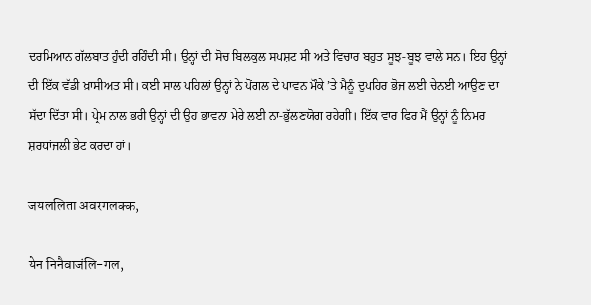ਦਰਮਿਆਨ ਗੱਲਬਾਤ ਹੁੰਦੀ ਰਹਿੰਦੀ ਸੀ। ਉਨ੍ਹਾਂ ਦੀ ਸੋਚ ਬਿਲਕੁਲ ਸਪਸ਼ਟ ਸੀ ਅਤੇ ਵਿਚਾਰ ਬਹੁਤ ਸੂਝ-ਬੂਝ ਵਾਲੇ ਸਨ। ਇਹ ਉਨ੍ਹਾਂ ਦੀ ਇੱਕ ਵੱਡੀ ਖ਼ਾਸੀਅਤ ਸੀ। ਕਈ ਸਾਲ ਪਹਿਲਾਂ ਉਨ੍ਹਾਂ ਨੇ ਪੋਂਗਲ ਦੇ ਪਾਵਨ ਮੌਕੇ ’ਤੇ ਮੈਨੂੰ ਦੁਪਹਿਰ ਭੋਜ ਲਈ ਚੇਨਈ ਆਉਣ ਦਾ ਸੱਦਾ ਦਿੱਤਾ ਸੀ। ਪ੍ਰੇਮ ਨਾਲ ਭਰੀ ਉਨ੍ਹਾਂ ਦੀ ਉਹ ਭਾਵਨਾ ਮੇਰੇ ਲਈ ਨਾ-ਭੁੱਲਣਯੋਗ ਰਹੇਗੀ। ਇੱਕ ਵਾਰ ਫਿਰ ਮੈਂ ਉਨ੍ਹਾਂ ਨੂੰ ਨਿਮਰ ਸ਼ਰਧਾਂਜਲੀ ਭੇਟ ਕਰਦਾ ਹਾਂ।

जयललिता अवरगलक्क,

येन निनैवाजंलि-गल,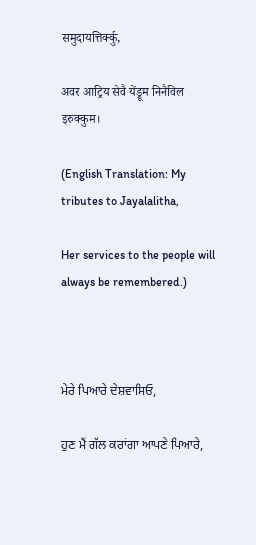समुदायत्तिर्क्कु,

अवर आट्रिय सेवै येंड्रूम निनैविल इरुक्कुम।

(English Translation: My tributes to Jayalalitha,

Her services to the people will always be remembered.)



ਮੇਰੇ ਪਿਆਰੇ ਦੇਸ਼ਵਾਸਿਓ,

ਹੁਣ ਮੈਂ ਗੱਲ ਕਰਾਂਗਾ ਆਪਣੇ ਪਿਆਰੇ,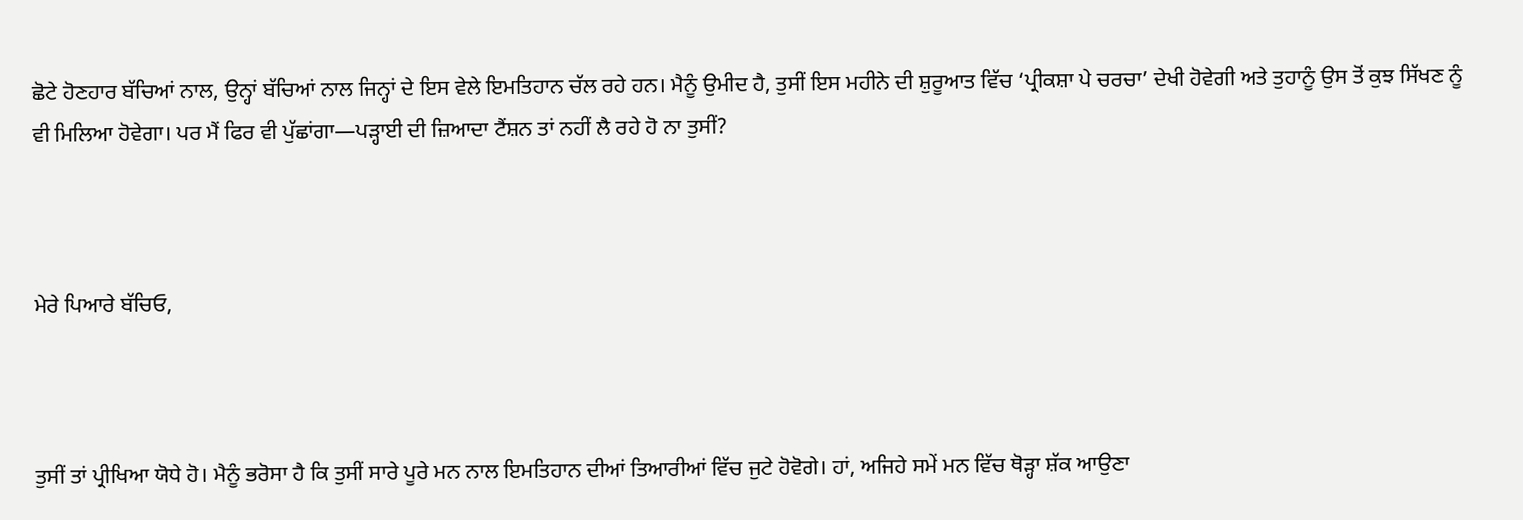ਛੋਟੇ ਹੋਣਹਾਰ ਬੱਚਿਆਂ ਨਾਲ, ਉਨ੍ਹਾਂ ਬੱਚਿਆਂ ਨਾਲ ਜਿਨ੍ਹਾਂ ਦੇ ਇਸ ਵੇਲੇ ਇਮਤਿਹਾਨ ਚੱਲ ਰਹੇ ਹਨ। ਮੈਨੂੰ ਉਮੀਦ ਹੈ, ਤੁਸੀਂ ਇਸ ਮਹੀਨੇ ਦੀ ਸ਼ੁਰੂਆਤ ਵਿੱਚ ‘ਪ੍ਰੀਕਸ਼ਾ ਪੇ ਚਰਚਾ’ ਦੇਖੀ ਹੋਵੇਗੀ ਅਤੇ ਤੁਹਾਨੂੰ ਉਸ ਤੋਂ ਕੁਝ ਸਿੱਖਣ ਨੂੰ ਵੀ ਮਿਲਿਆ ਹੋਵੇਗਾ। ਪਰ ਮੈਂ ਫਿਰ ਵੀ ਪੁੱਛਾਂਗਾ—ਪੜ੍ਹਾਈ ਦੀ ਜ਼ਿਆਦਾ ਟੈਂਸ਼ਨ ਤਾਂ ਨਹੀਂ ਲੈ ਰਹੇ ਹੋ ਨਾ ਤੁਸੀਂ?



ਮੇਰੇ ਪਿਆਰੇ ਬੱਚਿਓ,



ਤੁਸੀਂ ਤਾਂ ਪ੍ਰੀਖਿਆ ਯੋਧੇ ਹੋ। ਮੈਨੂੰ ਭਰੋਸਾ ਹੈ ਕਿ ਤੁਸੀਂ ਸਾਰੇ ਪੂਰੇ ਮਨ ਨਾਲ ਇਮਤਿਹਾਨ ਦੀਆਂ ਤਿਆਰੀਆਂ ਵਿੱਚ ਜੁਟੇ ਹੋਵੋਗੇ। ਹਾਂ, ਅਜਿਹੇ ਸਮੇਂ ਮਨ ਵਿੱਚ ਥੋੜ੍ਹਾ ਸ਼ੱਕ ਆਉਣਾ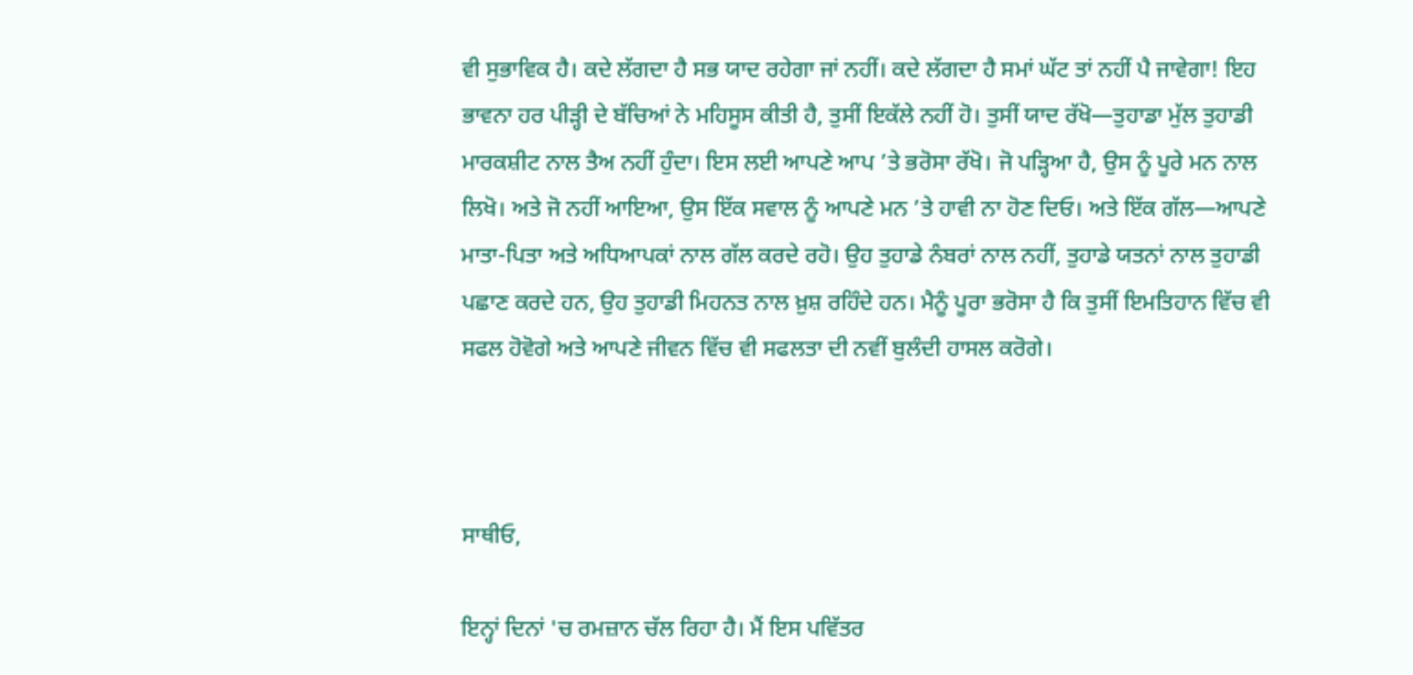ਵੀ ਸੁਭਾਵਿਕ ਹੈ। ਕਦੇ ਲੱਗਦਾ ਹੈ ਸਭ ਯਾਦ ਰਹੇਗਾ ਜਾਂ ਨਹੀਂ। ਕਦੇ ਲੱਗਦਾ ਹੈ ਸਮਾਂ ਘੱਟ ਤਾਂ ਨਹੀਂ ਪੈ ਜਾਵੇਗਾ! ਇਹ ਭਾਵਨਾ ਹਰ ਪੀੜ੍ਹੀ ਦੇ ਬੱਚਿਆਂ ਨੇ ਮਹਿਸੂਸ ਕੀਤੀ ਹੈ, ਤੁਸੀਂ ਇਕੱਲੇ ਨਹੀਂ ਹੋ। ਤੁਸੀਂ ਯਾਦ ਰੱਖੋ—ਤੁਹਾਡਾ ਮੁੱਲ ਤੁਹਾਡੀ ਮਾਰਕਸ਼ੀਟ ਨਾਲ ਤੈਅ ਨਹੀਂ ਹੁੰਦਾ। ਇਸ ਲਈ ਆਪਣੇ ਆਪ ’ਤੇ ਭਰੋਸਾ ਰੱਖੋ। ਜੋ ਪੜ੍ਹਿਆ ਹੈ, ਉਸ ਨੂੰ ਪੂਰੇ ਮਨ ਨਾਲ ਲਿਖੋ। ਅਤੇ ਜੋ ਨਹੀਂ ਆਇਆ, ਉਸ ਇੱਕ ਸਵਾਲ ਨੂੰ ਆਪਣੇ ਮਨ ’ਤੇ ਹਾਵੀ ਨਾ ਹੋਣ ਦਿਓ। ਅਤੇ ਇੱਕ ਗੱਲ—ਆਪਣੇ ਮਾਤਾ-ਪਿਤਾ ਅਤੇ ਅਧਿਆਪਕਾਂ ਨਾਲ ਗੱਲ ਕਰਦੇ ਰਹੋ। ਉਹ ਤੁਹਾਡੇ ਨੰਬਰਾਂ ਨਾਲ ਨਹੀਂ, ਤੁਹਾਡੇ ਯਤਨਾਂ ਨਾਲ ਤੁਹਾਡੀ ਪਛਾਣ ਕਰਦੇ ਹਨ, ਉਹ ਤੁਹਾਡੀ ਮਿਹਨਤ ਨਾਲ ਖ਼ੁਸ਼ ਰਹਿੰਦੇ ਹਨ। ਮੈਨੂੰ ਪੂਰਾ ਭਰੋਸਾ ਹੈ ਕਿ ਤੁਸੀਂ ਇਮਤਿਹਾਨ ਵਿੱਚ ਵੀ ਸਫਲ ਹੋਵੋਗੇ ਅਤੇ ਆਪਣੇ ਜੀਵਨ ਵਿੱਚ ਵੀ ਸਫਲਤਾ ਦੀ ਨਵੀਂ ਬੁਲੰਦੀ ਹਾਸਲ ਕਰੋਗੇ।



ਸਾਥੀਓ,

ਇਨ੍ਹਾਂ ਦਿਨਾਂ 'ਚ ਰਮਜ਼ਾਨ ਚੱਲ ਰਿਹਾ ਹੈ। ਮੈਂ ਇਸ ਪਵਿੱਤਰ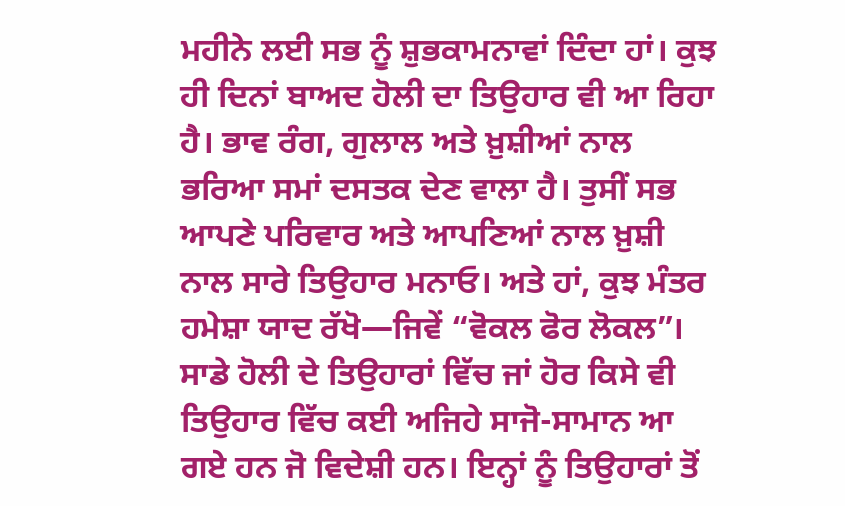ਮਹੀਨੇ ਲਈ ਸਭ ਨੂੰ ਸ਼ੁਭਕਾਮਨਾਵਾਂ ਦਿੰਦਾ ਹਾਂ। ਕੁਝ ਹੀ ਦਿਨਾਂ ਬਾਅਦ ਹੋਲੀ ਦਾ ਤਿਉਹਾਰ ਵੀ ਆ ਰਿਹਾ ਹੈ। ਭਾਵ ਰੰਗ, ਗੁਲਾਲ ਅਤੇ ਖ਼ੁਸ਼ੀਆਂ ਨਾਲ ਭਰਿਆ ਸਮਾਂ ਦਸਤਕ ਦੇਣ ਵਾਲਾ ਹੈ। ਤੁਸੀਂ ਸਭ ਆਪਣੇ ਪਰਿਵਾਰ ਅਤੇ ਆਪਣਿਆਂ ਨਾਲ ਖ਼ੁਸ਼ੀ ਨਾਲ ਸਾਰੇ ਤਿਉਹਾਰ ਮਨਾਓ। ਅਤੇ ਹਾਂ, ਕੁਝ ਮੰਤਰ ਹਮੇਸ਼ਾ ਯਾਦ ਰੱਖੋ—ਜਿਵੇਂ “ਵੋਕਲ ਫੋਰ ਲੋਕਲ”। ਸਾਡੇ ਹੋਲੀ ਦੇ ਤਿਉਹਾਰਾਂ ਵਿੱਚ ਜਾਂ ਹੋਰ ਕਿਸੇ ਵੀ ਤਿਉਹਾਰ ਵਿੱਚ ਕਈ ਅਜਿਹੇ ਸਾਜੋ-ਸਾਮਾਨ ਆ ਗਏ ਹਨ ਜੋ ਵਿਦੇਸ਼ੀ ਹਨ। ਇਨ੍ਹਾਂ ਨੂੰ ਤਿਉਹਾਰਾਂ ਤੋਂ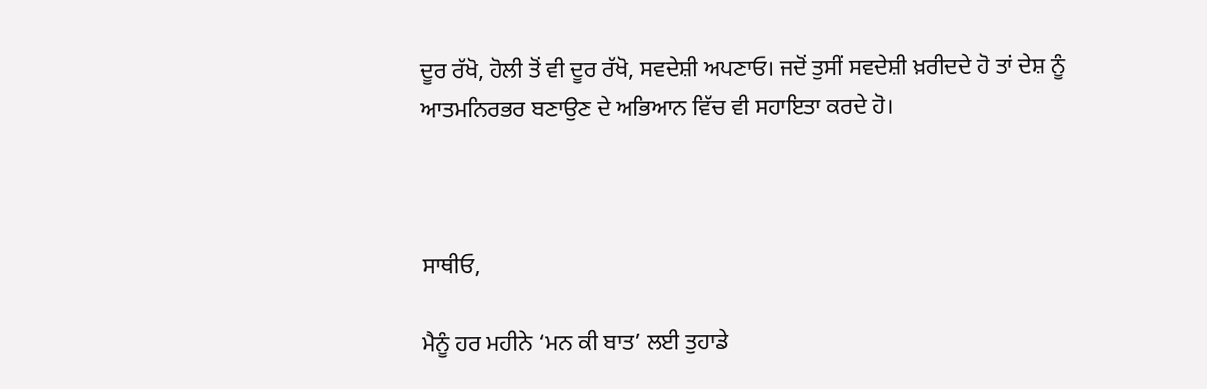ਦੂਰ ਰੱਖੋ, ਹੋਲੀ ਤੋਂ ਵੀ ਦੂਰ ਰੱਖੋ, ਸਵਦੇਸ਼ੀ ਅਪਣਾਓ। ਜਦੋਂ ਤੁਸੀਂ ਸਵਦੇਸ਼ੀ ਖ਼ਰੀਦਦੇ ਹੋ ਤਾਂ ਦੇਸ਼ ਨੂੰ ਆਤਮਨਿਰਭਰ ਬਣਾਉਣ ਦੇ ਅਭਿਆਨ ਵਿੱਚ ਵੀ ਸਹਾਇਤਾ ਕਰਦੇ ਹੋ।



ਸਾਥੀਓ,

ਮੈਨੂੰ ਹਰ ਮਹੀਨੇ ‘ਮਨ ਕੀ ਬਾਤ’ ਲਈ ਤੁਹਾਡੇ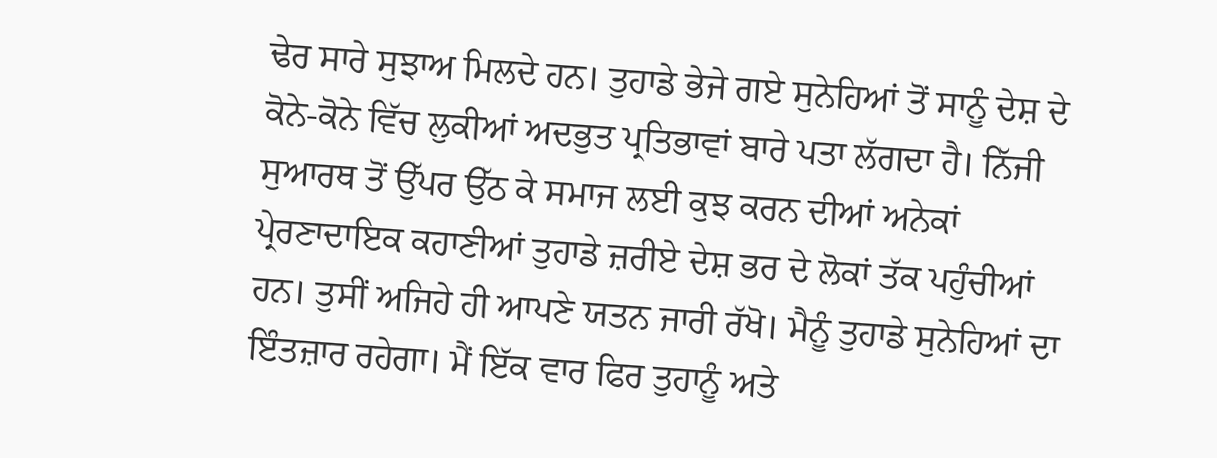ਢੇਰ ਸਾਰੇ ਸੁਝਾਅ ਮਿਲਦੇ ਹਨ। ਤੁਹਾਡੇ ਭੇਜੇ ਗਏ ਸੁਨੇਹਿਆਂ ਤੋਂ ਸਾਨੂੰ ਦੇਸ਼ ਦੇ ਕੋਨੇ-ਕੋਨੇ ਵਿੱਚ ਲੁਕੀਆਂ ਅਦਭੁਤ ਪ੍ਰਤਿਭਾਵਾਂ ਬਾਰੇ ਪਤਾ ਲੱਗਦਾ ਹੈ। ਨਿੱਜੀ ਸੁਆਰਥ ਤੋਂ ਉੱਪਰ ਉੱਠ ਕੇ ਸਮਾਜ ਲਈ ਕੁਝ ਕਰਨ ਦੀਆਂ ਅਨੇਕਾਂ ਪ੍ਰੇਰਣਾਦਾਇਕ ਕਹਾਣੀਆਂ ਤੁਹਾਡੇ ਜ਼ਰੀਏ ਦੇਸ਼ ਭਰ ਦੇ ਲੋਕਾਂ ਤੱਕ ਪਹੁੰਚੀਆਂ ਹਨ। ਤੁਸੀਂ ਅਜਿਹੇ ਹੀ ਆਪਣੇ ਯਤਨ ਜਾਰੀ ਰੱਖੋ। ਮੈਨੂੰ ਤੁਹਾਡੇ ਸੁਨੇਹਿਆਂ ਦਾ ਇੰਤਜ਼ਾਰ ਰਹੇਗਾ। ਮੈਂ ਇੱਕ ਵਾਰ ਫਿਰ ਤੁਹਾਨੂੰ ਅਤੇ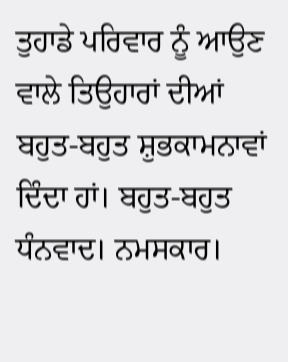ਤੁਹਾਡੇ ਪਰਿਵਾਰ ਨੂੰ ਆਉਣ ਵਾਲੇ ਤਿਉਹਾਰਾਂ ਦੀਆਂ ਬਹੁਤ-ਬਹੁਤ ਸ਼ੁਭਕਾਮਨਾਵਾਂ ਦਿੰਦਾ ਹਾਂ। ਬਹੁਤ-ਬਹੁਤ ਧੰਨਵਾਦ। ਨਮਸਕਾਰ।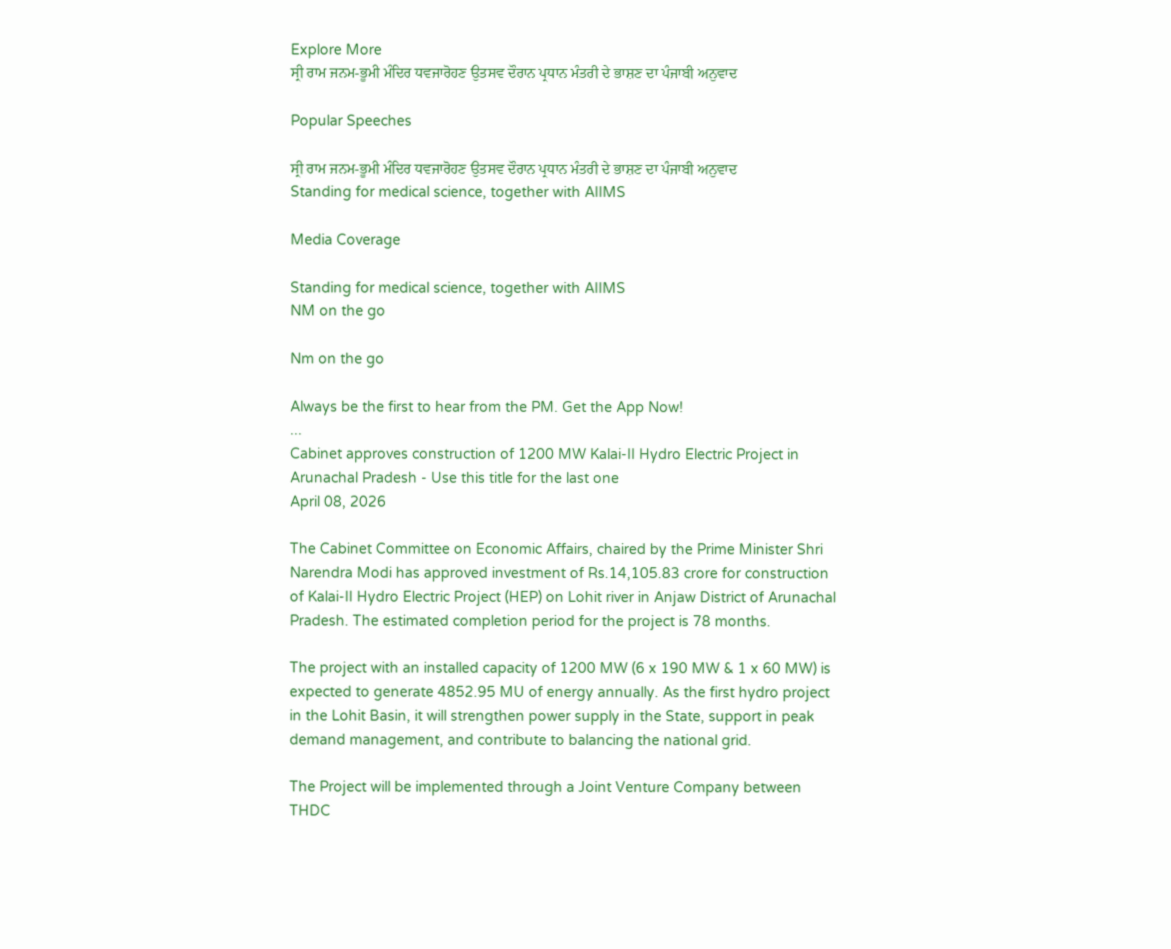Explore More
ਸ੍ਰੀ ਰਾਮ ਜਨਮ-ਭੂਮੀ ਮੰਦਿਰ ਧਵਜਾਰੋਹਣ ਉਤਸਵ ਦੌਰਾਨ ਪ੍ਰਧਾਨ ਮੰਤਰੀ ਦੇ ਭਾਸ਼ਣ ਦਾ ਪੰਜਾਬੀ ਅਨੁਵਾਦ

Popular Speeches

ਸ੍ਰੀ ਰਾਮ ਜਨਮ-ਭੂਮੀ ਮੰਦਿਰ ਧਵਜਾਰੋਹਣ ਉਤਸਵ ਦੌਰਾਨ ਪ੍ਰਧਾਨ ਮੰਤਰੀ ਦੇ ਭਾਸ਼ਣ ਦਾ ਪੰਜਾਬੀ ਅਨੁਵਾਦ
Standing for medical science, together with AIIMS

Media Coverage

Standing for medical science, together with AIIMS
NM on the go

Nm on the go

Always be the first to hear from the PM. Get the App Now!
...
Cabinet approves construction of 1200 MW Kalai-II Hydro Electric Project in Arunachal Pradesh - Use this title for the last one
April 08, 2026

The Cabinet Committee on Economic Affairs, chaired by the Prime Minister Shri Narendra Modi has approved investment of Rs.14,105.83 crore for construction of Kalai-II Hydro Electric Project (HEP) on Lohit river in Anjaw District of Arunachal Pradesh. The estimated completion period for the project is 78 months.

The project with an installed capacity of 1200 MW (6 x 190 MW & 1 x 60 MW) is expected to generate 4852.95 MU of energy annually. As the first hydro project in the Lohit Basin, it will strengthen power supply in the State, support in peak demand management, and contribute to balancing the national grid.

The Project will be implemented through a Joint Venture Company between THDC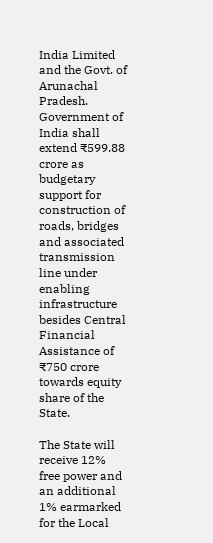India Limited and the Govt. of Arunachal Pradesh. Government of India shall extend ₹599.88 crore as budgetary support for construction of roads, bridges and associated transmission line under enabling infrastructure besides Central Financial Assistance of ₹750 crore towards equity share of the State.

The State will receive 12% free power and an additional 1% earmarked for the Local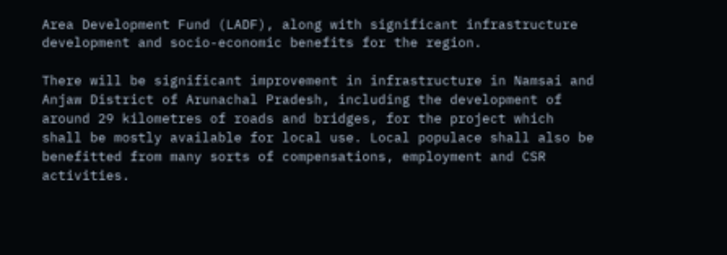Area Development Fund (LADF), along with significant infrastructure development and socio-economic benefits for the region.

There will be significant improvement in infrastructure in Namsai and Anjaw District of Arunachal Pradesh, including the development of around 29 kilometres of roads and bridges, for the project which shall be mostly available for local use. Local populace shall also be benefitted from many sorts of compensations, employment and CSR activities.